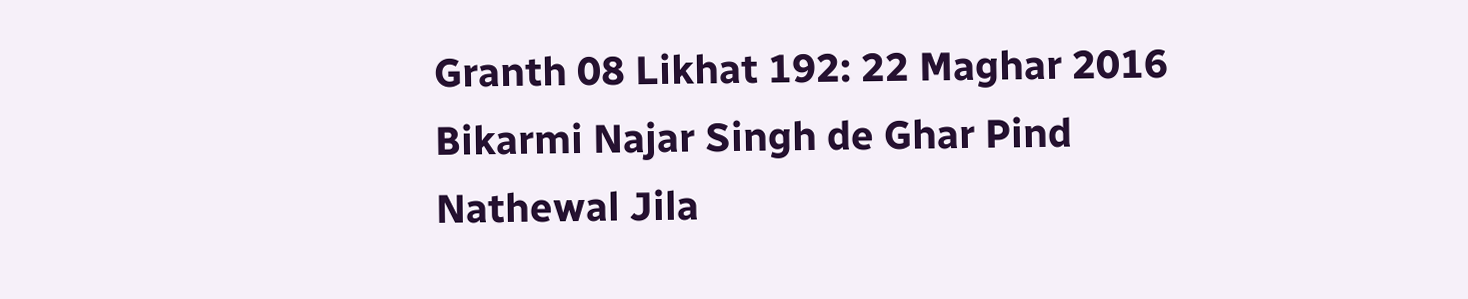Granth 08 Likhat 192: 22 Maghar 2016 Bikarmi Najar Singh de Ghar Pind Nathewal Jila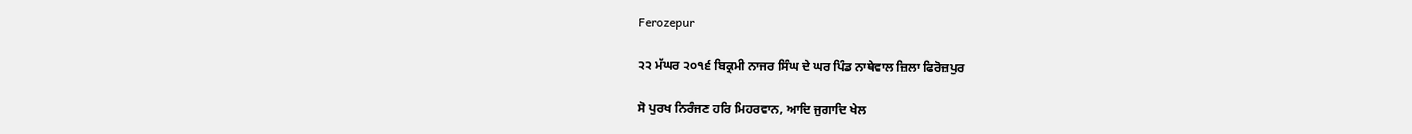Ferozepur

੨੨ ਮੱਘਰ ੨੦੧੬ ਬਿਕ੍ਰਮੀ ਨਾਜਰ ਸਿੰਘ ਦੇ ਘਰ ਪਿੰਡ ਨਾਥੇਵਾਲ ਜ਼ਿਲਾ ਫਿਰੋਜ਼ਪੁਰ

ਸੋ ਪੁਰਖ ਨਿਰੰਜਣ ਹਰਿ ਮਿਹਰਵਾਨ, ਆਦਿ ਜੁਗਾਦਿ ਖੇਲ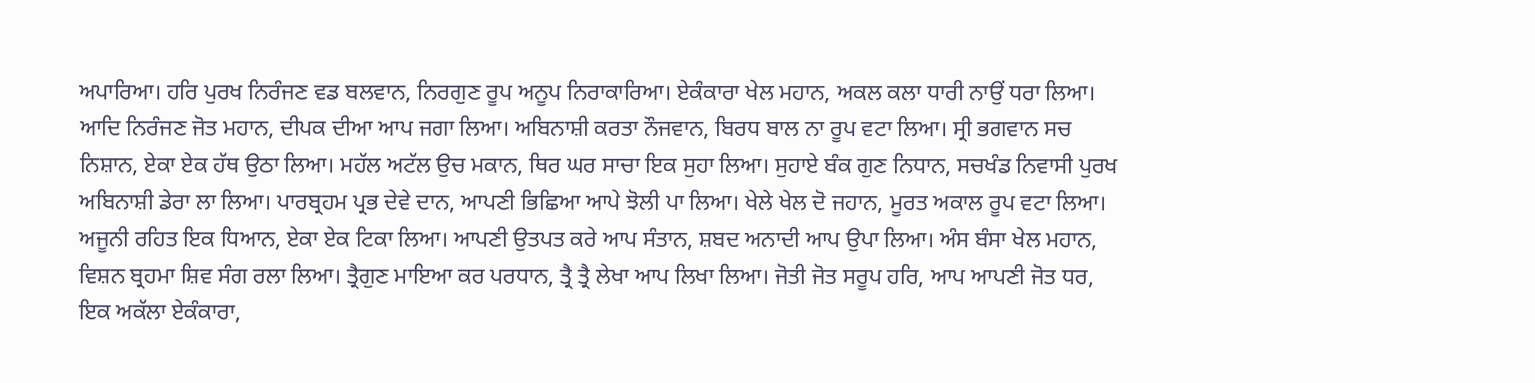ਅਪਾਰਿਆ। ਹਰਿ ਪੁਰਖ ਨਿਰੰਜਣ ਵਡ ਬਲਵਾਨ, ਨਿਰਗੁਣ ਰੂਪ ਅਨੂਪ ਨਿਰਾਕਾਰਿਆ। ਏਕੰਕਾਰਾ ਖੇਲ ਮਹਾਨ, ਅਕਲ ਕਲਾ ਧਾਰੀ ਨਾਉਂ ਧਰਾ ਲਿਆ। ਆਦਿ ਨਿਰੰਜਣ ਜੋਤ ਮਹਾਨ, ਦੀਪਕ ਦੀਆ ਆਪ ਜਗਾ ਲਿਆ। ਅਬਿਨਾਸ਼ੀ ਕਰਤਾ ਨੌਜਵਾਨ, ਬਿਰਧ ਬਾਲ ਨਾ ਰੂਪ ਵਟਾ ਲਿਆ। ਸ੍ਰੀ ਭਗਵਾਨ ਸਚ ਨਿਸ਼ਾਨ, ਏਕਾ ਏਕ ਹੱਥ ਉਠਾ ਲਿਆ। ਮਹੱਲ ਅਟੱਲ ਉਚ ਮਕਾਨ, ਥਿਰ ਘਰ ਸਾਚਾ ਇਕ ਸੁਹਾ ਲਿਆ। ਸੁਹਾਏ ਬੰਕ ਗੁਣ ਨਿਧਾਨ, ਸਚਖੰਡ ਨਿਵਾਸੀ ਪੁਰਖ ਅਬਿਨਾਸ਼ੀ ਡੇਰਾ ਲਾ ਲਿਆ। ਪਾਰਬ੍ਰਹਮ ਪ੍ਰਭ ਦੇਵੇ ਦਾਨ, ਆਪਣੀ ਭਿਛਿਆ ਆਪੇ ਝੋਲੀ ਪਾ ਲਿਆ। ਖੇਲੇ ਖੇਲ ਦੋ ਜਹਾਨ, ਮੂਰਤ ਅਕਾਲ ਰੂਪ ਵਟਾ ਲਿਆ। ਅਜੂਨੀ ਰਹਿਤ ਇਕ ਧਿਆਨ, ਏਕਾ ਏਕ ਟਿਕਾ ਲਿਆ। ਆਪਣੀ ਉਤਪਤ ਕਰੇ ਆਪ ਸੰਤਾਨ, ਸ਼ਬਦ ਅਨਾਦੀ ਆਪ ਉਪਾ ਲਿਆ। ਅੰਸ ਬੰਸਾ ਖੇਲ ਮਹਾਨ, ਵਿਸ਼ਨ ਬ੍ਰਹਮਾ ਸ਼ਿਵ ਸੰਗ ਰਲਾ ਲਿਆ। ਤ੍ਰੈਗੁਣ ਮਾਇਆ ਕਰ ਪਰਧਾਨ, ਤ੍ਰੈ ਤ੍ਰੈ ਲੇਖਾ ਆਪ ਲਿਖਾ ਲਿਆ। ਜੋਤੀ ਜੋਤ ਸਰੂਪ ਹਰਿ, ਆਪ ਆਪਣੀ ਜੋਤ ਧਰ, ਇਕ ਅਕੱਲਾ ਏਕੰਕਾਰਾ,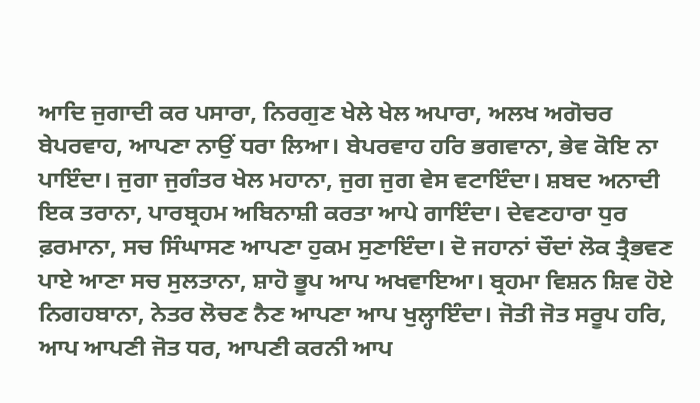ਆਦਿ ਜੁਗਾਦੀ ਕਰ ਪਸਾਰਾ, ਨਿਰਗੁਣ ਖੇਲੇ ਖੇਲ ਅਪਾਰਾ, ਅਲਖ ਅਗੋਚਰ ਬੇਪਰਵਾਹ, ਆਪਣਾ ਨਾਉਂ ਧਰਾ ਲਿਆ। ਬੇਪਰਵਾਹ ਹਰਿ ਭਗਵਾਨਾ, ਭੇਵ ਕੋਇ ਨਾ ਪਾਇੰਦਾ। ਜੁਗਾ ਜੁਗੰਤਰ ਖੇਲ ਮਹਾਨਾ, ਜੁਗ ਜੁਗ ਵੇਸ ਵਟਾਇੰਦਾ। ਸ਼ਬਦ ਅਨਾਦੀ ਇਕ ਤਰਾਨਾ, ਪਾਰਬ੍ਰਹਮ ਅਬਿਨਾਸ਼ੀ ਕਰਤਾ ਆਪੇ ਗਾਇੰਦਾ। ਦੇਵਣਹਾਰਾ ਧੁਰ ਫ਼ਰਮਾਨਾ, ਸਚ ਸਿੰਘਾਸਣ ਆਪਣਾ ਹੁਕਮ ਸੁਣਾਇੰਦਾ। ਦੋ ਜਹਾਨਾਂ ਚੌਦਾਂ ਲੋਕ ਤ੍ਰੈਭਵਣ ਪਾਏ ਆਣਾ ਸਚ ਸੁਲਤਾਨਾ, ਸ਼ਾਹੋ ਭੂਪ ਆਪ ਅਖਵਾਇਆ। ਬ੍ਰਹਮਾ ਵਿਸ਼ਨ ਸ਼ਿਵ ਹੋਏ ਨਿਗਹਬਾਨਾ, ਨੇਤਰ ਲੋਚਣ ਨੈਣ ਆਪਣਾ ਆਪ ਖੁਲ੍ਹਾਇੰਦਾ। ਜੋਤੀ ਜੋਤ ਸਰੂਪ ਹਰਿ, ਆਪ ਆਪਣੀ ਜੋਤ ਧਰ, ਆਪਣੀ ਕਰਨੀ ਆਪ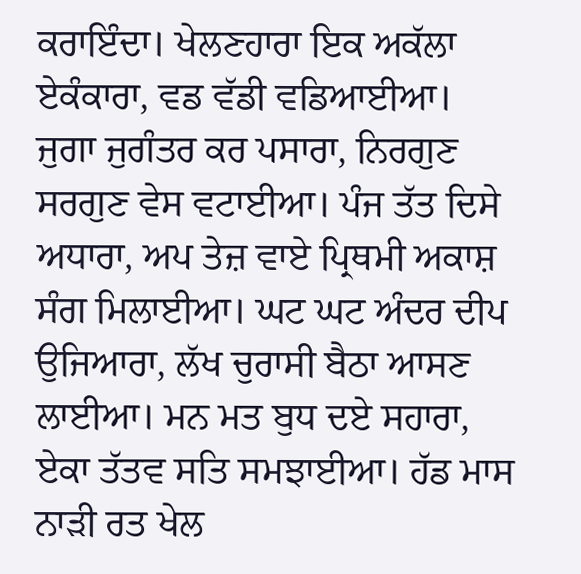ਕਰਾਇੰਦਾ। ਖੇਲਣਹਾਰਾ ਇਕ ਅਕੱਲਾ ਏਕੰਕਾਰਾ, ਵਡ ਵੱਡੀ ਵਡਿਆਈਆ। ਜੁਗਾ ਜੁਗੰਤਰ ਕਰ ਪਸਾਰਾ, ਨਿਰਗੁਣ ਸਰਗੁਣ ਵੇਸ ਵਟਾਈਆ। ਪੰਜ ਤੱਤ ਦਿਸੇ ਅਧਾਰਾ, ਅਪ ਤੇਜ਼ ਵਾਏ ਪ੍ਰਿਥਮੀ ਅਕਾਸ਼ ਸੰਗ ਮਿਲਾਈਆ। ਘਟ ਘਟ ਅੰਦਰ ਦੀਪ ਉਜਿਆਰਾ, ਲੱਖ ਚੁਰਾਸੀ ਬੈਠਾ ਆਸਣ ਲਾਈਆ। ਮਨ ਮਤ ਬੁਧ ਦਏ ਸਹਾਰਾ, ਏਕਾ ਤੱਤਵ ਸਤਿ ਸਮਝਾਈਆ। ਹੱਡ ਮਾਸ ਨਾੜੀ ਰਤ ਖੇਲ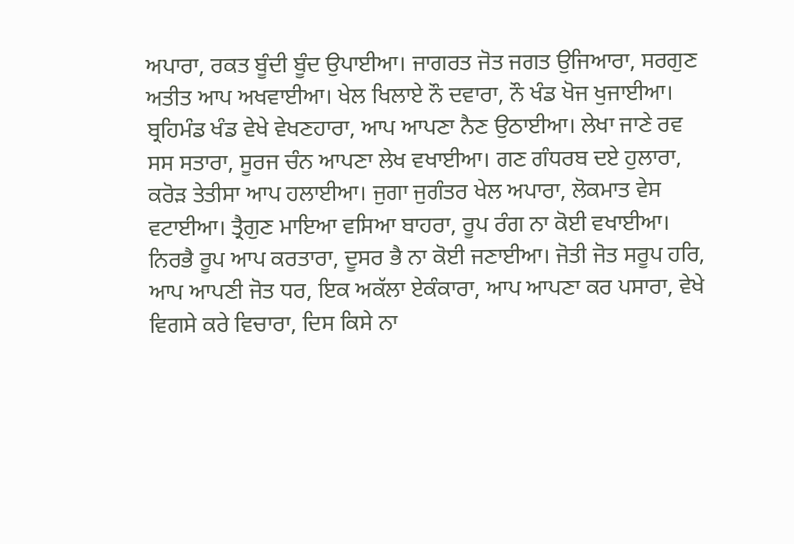ਅਪਾਰਾ, ਰਕਤ ਬੂੰਦੀ ਬੂੰਦ ਉਪਾਈਆ। ਜਾਗਰਤ ਜੋਤ ਜਗਤ ਉਜਿਆਰਾ, ਸਰਗੁਣ ਅਤੀਤ ਆਪ ਅਖਵਾਈਆ। ਖੇਲ ਖਿਲਾਏ ਨੌ ਦਵਾਰਾ, ਨੌ ਖੰਡ ਖੋਜ ਖੁਜਾਈਆ। ਬ੍ਰਹਿਮੰਡ ਖੰਡ ਵੇਖੇ ਵੇਖਣਹਾਰਾ, ਆਪ ਆਪਣਾ ਨੈਣ ਉਠਾਈਆ। ਲੇਖਾ ਜਾਣੇ ਰਵ ਸਸ ਸਤਾਰਾ, ਸੂਰਜ ਚੰਨ ਆਪਣਾ ਲੇਖ ਵਖਾਈਆ। ਗਣ ਗੰਧਰਬ ਦਏ ਹੁਲਾਰਾ, ਕਰੋੜ ਤੇਤੀਸਾ ਆਪ ਹਲਾਈਆ। ਜੁਗਾ ਜੁਗੰਤਰ ਖੇਲ ਅਪਾਰਾ, ਲੋਕਮਾਤ ਵੇਸ ਵਟਾਈਆ। ਤ੍ਰੈਗੁਣ ਮਾਇਆ ਵਸਿਆ ਬਾਹਰਾ, ਰੂਪ ਰੰਗ ਨਾ ਕੋਈ ਵਖਾਈਆ। ਨਿਰਭੈ ਰੂਪ ਆਪ ਕਰਤਾਰਾ, ਦੂਸਰ ਭੈ ਨਾ ਕੋਈ ਜਣਾਈਆ। ਜੋਤੀ ਜੋਤ ਸਰੂਪ ਹਰਿ, ਆਪ ਆਪਣੀ ਜੋਤ ਧਰ, ਇਕ ਅਕੱਲਾ ਏਕੰਕਾਰਾ, ਆਪ ਆਪਣਾ ਕਰ ਪਸਾਰਾ, ਵੇਖੇ ਵਿਗਸੇ ਕਰੇ ਵਿਚਾਰਾ, ਦਿਸ ਕਿਸੇ ਨਾ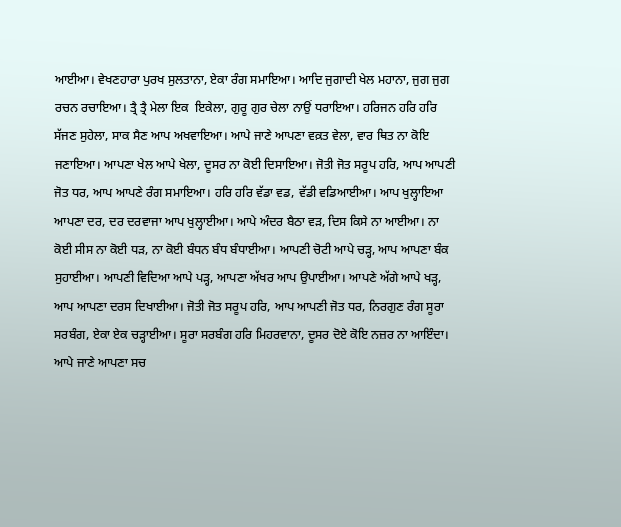ਆਈਆ। ਵੇਖਣਹਾਰਾ ਪੁਰਖ ਸੁਲਤਾਨਾ, ਏਕਾ ਰੰਗ ਸਮਾਇਆ। ਆਦਿ ਜੁਗਾਦੀ ਖੇਲ ਮਹਾਨਾ, ਜੁਗ ਜੁਗ ਰਚਨ ਰਚਾਇਆ। ਤ੍ਰੈ ਤ੍ਰੈ ਮੇਲਾ ਇਕ  ਇਕੇਲਾ, ਗੁਰੂ ਗੁਰ ਚੇਲਾ ਨਾਉਂ ਧਰਾਇਆ। ਹਰਿਜਨ ਹਰਿ ਹਰਿ ਸੱਜਣ ਸੁਹੇਲਾ, ਸਾਕ ਸੈਣ ਆਪ ਅਖਵਾਇਆ। ਆਪੇ ਜਾਣੇ ਆਪਣਾ ਵਕ਼ਤ ਵੇਲਾ, ਵਾਰ ਥਿਤ ਨਾ ਕੋਇ ਜਣਾਇਆ। ਆਪਣਾ ਖੇਲ ਆਪੇ ਖੇਲਾ, ਦੂਸਰ ਨਾ ਕੋਈ ਦਿਸਾਇਆ। ਜੋਤੀ ਜੋਤ ਸਰੂਪ ਹਰਿ, ਆਪ ਆਪਣੀ ਜੋਤ ਧਰ, ਆਪ ਆਪਣੇ ਰੰਗ ਸਮਾਇਆ। ਹਰਿ ਹਰਿ ਵੱਡਾ ਵਡ, ਵੱਡੀ ਵਡਿਆਈਆ। ਆਪ ਖੁਲ੍ਹਾਇਆ ਆਪਣਾ ਦਰ, ਦਰ ਦਰਵਾਜਾ ਆਪ ਖੁਲ੍ਹਾਈਆ। ਆਪੇ ਅੰਦਰ ਬੈਠਾ ਵੜ, ਦਿਸ ਕਿਸੇ ਨਾ ਆਈਆ। ਨਾ ਕੋਈ ਸੀਸ ਨਾ ਕੋਈ ਧੜ, ਨਾ ਕੋਈ ਬੰਧਨ ਬੰਧ ਬੰਧਾਈਆ। ਆਪਣੀ ਚੋਟੀ ਆਪੇ ਚੜ੍ਹ, ਆਪ ਆਪਣਾ ਬੰਕ ਸੁਹਾਈਆ। ਆਪਣੀ ਵਿਦਿਆ ਆਪੇ ਪੜ੍ਹ, ਆਪਣਾ ਅੱਖਰ ਆਪ ਉਪਾਈਆ। ਆਪਣੇ ਅੱਗੇ ਆਪੇ ਖੜ੍ਹ, ਆਪ ਆਪਣਾ ਦਰਸ ਦਿਖਾਈਆ। ਜੋਤੀ ਜੋਤ ਸਰੂਪ ਹਰਿ, ਆਪ ਆਪਣੀ ਜੋਤ ਧਰ, ਨਿਰਗੁਣ ਰੰਗ ਸੂਰਾ ਸਰਬੰਗ, ਏਕਾ ਏਕ ਚੜ੍ਹਾਈਆ। ਸੂਰਾ ਸਰਬੰਗ ਹਰਿ ਮਿਹਰਵਾਨਾ, ਦੂਸਰ ਦੋਏ ਕੋਇ ਨਜ਼ਰ ਨਾ ਆਇੰਦਾ। ਆਪੇ ਜਾਣੇ ਆਪਣਾ ਸਚ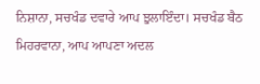ਨਿਸ਼ਾਨਾ, ਸਚਖੰਡ ਦਵਾਰੇ ਆਪ ਝੁਲਾਇੰਦਾ। ਸਚਖੰਡ ਬੈਠ ਮਿਹਰਵਾਨਾ, ਆਪ ਆਪਣਾ ਅਦਲ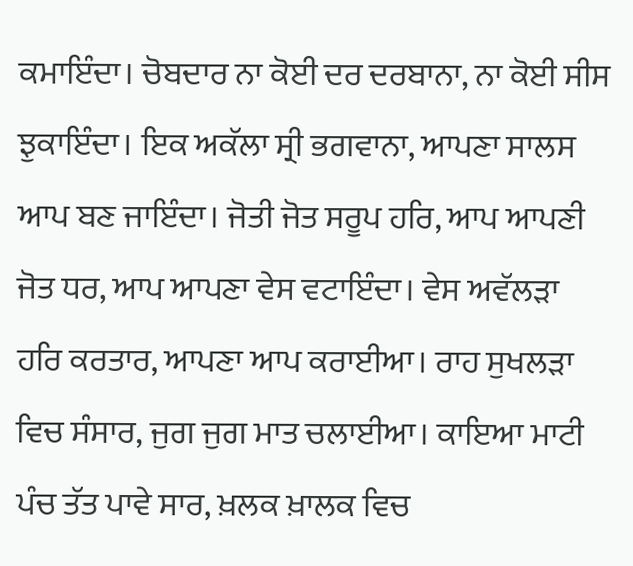ਕਮਾਇੰਦਾ। ਚੋਬਦਾਰ ਨਾ ਕੋਈ ਦਰ ਦਰਬਾਨਾ, ਨਾ ਕੋਈ ਸੀਸ ਝੁਕਾਇੰਦਾ। ਇਕ ਅਕੱਲਾ ਸ੍ਰੀ ਭਗਵਾਨਾ, ਆਪਣਾ ਸਾਲਸ ਆਪ ਬਣ ਜਾਇੰਦਾ। ਜੋਤੀ ਜੋਤ ਸਰੂਪ ਹਰਿ, ਆਪ ਆਪਣੀ ਜੋਤ ਧਰ, ਆਪ ਆਪਣਾ ਵੇਸ ਵਟਾਇੰਦਾ। ਵੇਸ ਅਵੱਲੜਾ ਹਰਿ ਕਰਤਾਰ, ਆਪਣਾ ਆਪ ਕਰਾਈਆ। ਰਾਹ ਸੁਖਲੜਾ ਵਿਚ ਸੰਸਾਰ, ਜੁਗ ਜੁਗ ਮਾਤ ਚਲਾਈਆ। ਕਾਇਆ ਮਾਟੀ ਪੰਚ ਤੱਤ ਪਾਵੇ ਸਾਰ, ਖ਼ਲਕ ਖ਼ਾਲਕ ਵਿਚ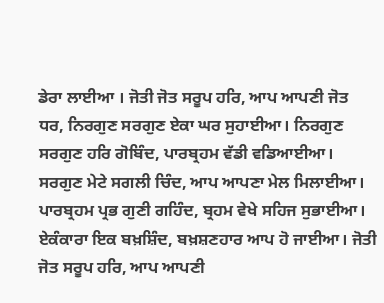ਡੇਰਾ ਲਾਈਆ । ਜੋਤੀ ਜੋਤ ਸਰੂਪ ਹਰਿ, ਆਪ ਆਪਣੀ ਜੋਤ ਧਰ, ਨਿਰਗੁਣ ਸਰਗੁਣ ਏਕਾ ਘਰ ਸੁਹਾਈਆ। ਨਿਰਗੁਣ ਸਰਗੁਣ ਹਰਿ ਗੋਬਿੰਦ, ਪਾਰਬ੍ਰਹਮ ਵੱਡੀ ਵਡਿਆਈਆ। ਸਰਗੁਣ ਮੇਟੇ ਸਗਲੀ ਚਿੰਦ, ਆਪ ਆਪਣਾ ਮੇਲ ਮਿਲਾਈਆ। ਪਾਰਬ੍ਰਹਮ ਪ੍ਰਭ ਗੁਣੀ ਗਹਿੰਦ, ਬ੍ਰਹਮ ਵੇਖੇ ਸਹਿਜ ਸੁਭਾਈਆ। ਏਕੰਕਾਰਾ ਇਕ ਬਖ਼ਸ਼ਿੰਦ, ਬਖ਼ਸ਼ਣਹਾਰ ਆਪ ਹੋ ਜਾਈਆ। ਜੋਤੀ ਜੋਤ ਸਰੂਪ ਹਰਿ, ਆਪ ਆਪਣੀ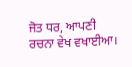ਜੋਤ ਧਰ, ਆਪਣੀ ਰਚਨਾ ਵੇਖ ਵਖਾਈਆ।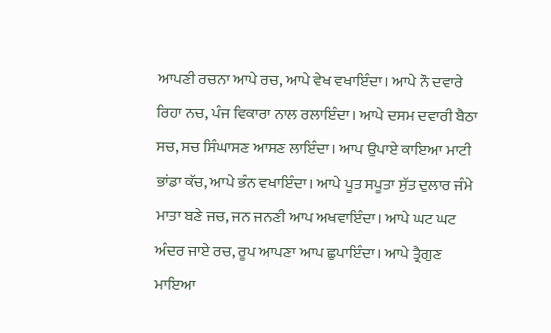ਆਪਣੀ ਰਚਨਾ ਆਪੇ ਰਚ, ਆਪੇ ਵੇਖ ਵਖਾਇੰਦਾ। ਆਪੇ ਨੌ ਦਵਾਰੇ ਰਿਹਾ ਨਚ, ਪੰਜ ਵਿਕਾਰਾ ਨਾਲ ਰਲਾਇੰਦਾ। ਆਪੇ ਦਸਮ ਦਵਾਰੀ ਬੈਠਾ ਸਚ, ਸਚ ਸਿੰਘਾਸਣ ਆਸਣ ਲਾਇੰਦਾ। ਆਪ ਉਪਾਏ ਕਾਇਆ ਮਾਟੀ ਭਾਂਡਾ ਕੱਚ, ਆਪੇ ਭੰਨ ਵਖਾਇੰਦਾ। ਆਪੇ ਪੂਤ ਸਪੂਤਾ ਸੁੱਤ ਦੁਲਾਰ ਜੰਮੇ ਮਾਤਾ ਬਣੇ ਜਚ, ਜਨ ਜਨਣੀ ਆਪ ਅਖਵਾਇੰਦਾ। ਆਪੇ ਘਟ ਘਟ ਅੰਦਰ ਜਾਏ ਰਚ, ਰੂਪ ਆਪਣਾ ਆਪ ਛੁਪਾਇੰਦਾ। ਆਪੇ ਤ੍ਰੈਗੁਣ ਮਾਇਆ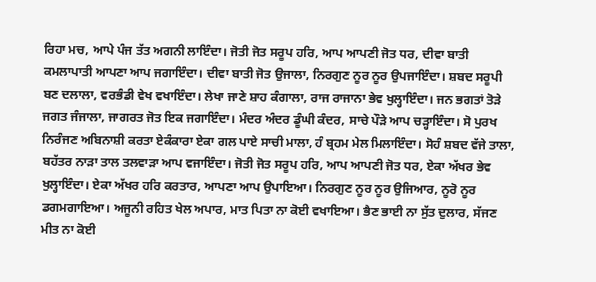ਰਿਹਾ ਮਚ, ਆਪੇ ਪੰਜ ਤੱਤ ਅਗਨੀ ਲਾਇੰਦਾ। ਜੋਤੀ ਜੋਤ ਸਰੂਪ ਹਰਿ, ਆਪ ਆਪਣੀ ਜੋਤ ਧਰ, ਦੀਵਾ ਬਾਤੀ ਕਮਲਾਪਾਤੀ ਆਪਣਾ ਆਪ ਜਗਾਇੰਦਾ। ਦੀਵਾ ਬਾਤੀ ਜੋਤ ਉਜਾਲਾ, ਨਿਰਗੁਣ ਨੂਰ ਨੂਰ ਉਪਜਾਇੰਦਾ। ਸ਼ਬਦ ਸਰੂਪੀ ਬਣ ਦਲਾਲਾ, ਵਰਭੰਡੀ ਵੇਖ ਵਖਾਇੰਦਾ। ਲੇਖਾ ਜਾਣੇ ਸ਼ਾਹ ਕੰਗਾਲਾ, ਰਾਜ ਰਾਜਾਨਾ ਭੇਵ ਖੁਲ੍ਹਾਇੰਦਾ। ਜਨ ਭਗਤਾਂ ਤੋੜੇ ਜਗਤ ਜੰਜਾਲਾ, ਜਾਗਰਤ ਜੋਤ ਇਕ ਜਗਾਇੰਦਾ। ਮੰਦਰ ਅੰਦਰ ਡੂੰਘੀ ਕੰਦਰ, ਸਾਚੇ ਪੌੜੇ ਆਪ ਚੜ੍ਹਾਇੰਦਾ। ਸੋ ਪੁਰਖ ਨਿਰੰਜਣ ਅਬਿਨਾਸ਼ੀ ਕਰਤਾ ਏਕੰਕਾਰਾ ਏਕਾ ਗਲ ਪਾਏ ਸਾਚੀ ਮਾਲਾ, ਹੰ ਬ੍ਰਹਮ ਮੇਲ ਮਿਲਾਇੰਦਾ। ਸੋਹੰ ਸ਼ਬਦ ਵੱਜੇ ਤਾਲਾ, ਬਹੱਤਰ ਨਾੜਾ ਤਾਲ ਤਲਵਾੜਾ ਆਪ ਵਜਾਇੰਦਾ। ਜੋਤੀ ਜੋਤ ਸਰੂਪ ਹਰਿ, ਆਪ ਆਪਣੀ ਜੋਤ ਧਰ, ਏਕਾ ਅੱਖਰ ਭੇਵ ਖੁਲ੍ਹਾਇੰਦਾ। ਏਕਾ ਅੱਖਰ ਹਰਿ ਕਰਤਾਰ, ਆਪਣਾ ਆਪ ਉਪਾਇਆ। ਨਿਰਗੁਣ ਨੂਰ ਨੂਰ ਉਜਿਆਰ, ਨੂਰੋ ਨੂਰ ਡਗਮਗਾਇਆ। ਅਜੂਨੀ ਰਹਿਤ ਖੇਲ ਅਪਾਰ, ਮਾਤ ਪਿਤਾ ਨਾ ਕੋਈ ਵਖਾਇਆ। ਭੈਣ ਭਾਈ ਨਾ ਸੁੱਤ ਦੁਲਾਰ, ਸੱਜਣ ਮੀਤ ਨਾ ਕੋਈ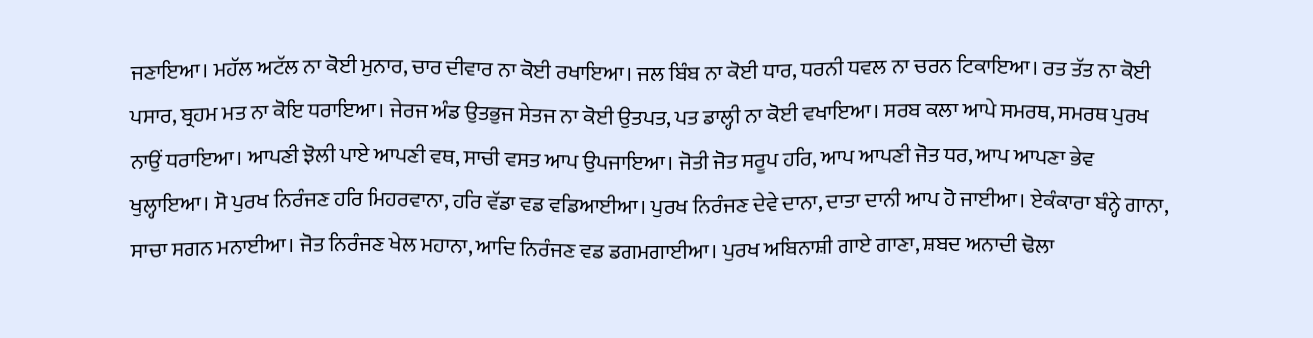ਜਣਾਇਆ। ਮਹੱਲ ਅਟੱਲ ਨਾ ਕੋਈ ਮੁਨਾਰ, ਚਾਰ ਦੀਵਾਰ ਨਾ ਕੋਈ ਰਖਾਇਆ। ਜਲ ਬਿੰਬ ਨਾ ਕੋਈ ਧਾਰ, ਧਰਨੀ ਧਵਲ ਨਾ ਚਰਨ ਟਿਕਾਇਆ। ਰਤ ਤੱਤ ਨਾ ਕੋਈ ਪਸਾਰ, ਬ੍ਰਹਮ ਮਤ ਨਾ ਕੋਇ ਧਰਾਇਆ। ਜੇਰਜ ਅੰਡ ਉਤਭੁਜ ਸੇਤਜ ਨਾ ਕੋਈ ਉਤਪਤ, ਪਤ ਡਾਲ੍ਹੀ ਨਾ ਕੋਈ ਵਖਾਇਆ। ਸਰਬ ਕਲਾ ਆਪੇ ਸਮਰਥ, ਸਮਰਥ ਪੁਰਖ ਨਾਉਂ ਧਰਾਇਆ। ਆਪਣੀ ਝੋਲੀ ਪਾਏ ਆਪਣੀ ਵਥ, ਸਾਚੀ ਵਸਤ ਆਪ ਉਪਜਾਇਆ। ਜੋਤੀ ਜੋਤ ਸਰੂਪ ਹਰਿ, ਆਪ ਆਪਣੀ ਜੋਤ ਧਰ, ਆਪ ਆਪਣਾ ਭੇਵ ਖੁਲ੍ਹਾਇਆ। ਸੋ ਪੁਰਖ ਨਿਰੰਜਣ ਹਰਿ ਮਿਹਰਵਾਨਾ, ਹਰਿ ਵੱਡਾ ਵਡ ਵਡਿਆਈਆ। ਪੁਰਖ ਨਿਰੰਜਣ ਦੇਵੇ ਦਾਨਾ, ਦਾਤਾ ਦਾਨੀ ਆਪ ਹੋ ਜਾਈਆ। ਏਕੰਕਾਰਾ ਬੰਨ੍ਹੇ ਗਾਨਾ, ਸਾਚਾ ਸਗਨ ਮਨਾਈਆ। ਜੋਤ ਨਿਰੰਜਣ ਖੇਲ ਮਹਾਨਾ, ਆਦਿ ਨਿਰੰਜਣ ਵਡ ਡਗਮਗਾਈਆ। ਪੁਰਖ ਅਬਿਨਾਸ਼ੀ ਗਾਏ ਗਾਣਾ, ਸ਼ਬਦ ਅਨਾਦੀ ਢੋਲਾ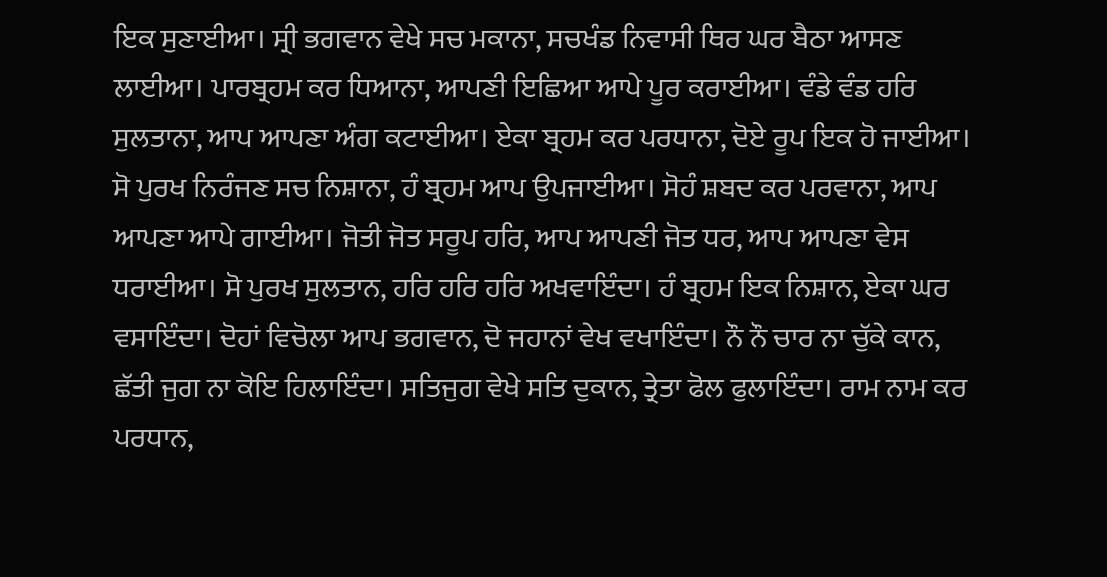ਇਕ ਸੁਣਾਈਆ। ਸ੍ਰੀ ਭਗਵਾਨ ਵੇਖੇ ਸਚ ਮਕਾਨਾ, ਸਚਖੰਡ ਨਿਵਾਸੀ ਥਿਰ ਘਰ ਬੈਠਾ ਆਸਣ ਲਾਈਆ। ਪਾਰਬ੍ਰਹਮ ਕਰ ਧਿਆਨਾ, ਆਪਣੀ ਇਛਿਆ ਆਪੇ ਪੂਰ ਕਰਾਈਆ। ਵੰਡੇ ਵੰਡ ਹਰਿ ਸੁਲਤਾਨਾ, ਆਪ ਆਪਣਾ ਅੰਗ ਕਟਾਈਆ। ਏਕਾ ਬ੍ਰਹਮ ਕਰ ਪਰਧਾਨਾ, ਦੋਏ ਰੂਪ ਇਕ ਹੋ ਜਾਈਆ। ਸੋ ਪੁਰਖ ਨਿਰੰਜਣ ਸਚ ਨਿਸ਼ਾਨਾ, ਹੰ ਬ੍ਰਹਮ ਆਪ ਉਪਜਾਈਆ। ਸੋਹੰ ਸ਼ਬਦ ਕਰ ਪਰਵਾਨਾ, ਆਪ ਆਪਣਾ ਆਪੇ ਗਾਈਆ। ਜੋਤੀ ਜੋਤ ਸਰੂਪ ਹਰਿ, ਆਪ ਆਪਣੀ ਜੋਤ ਧਰ, ਆਪ ਆਪਣਾ ਵੇਸ ਧਰਾਈਆ। ਸੋ ਪੁਰਖ ਸੁਲਤਾਨ, ਹਰਿ ਹਰਿ ਹਰਿ ਅਖਵਾਇੰਦਾ। ਹੰ ਬ੍ਰਹਮ ਇਕ ਨਿਸ਼ਾਨ, ਏਕਾ ਘਰ ਵਸਾਇੰਦਾ। ਦੋਹਾਂ ਵਿਚੋਲਾ ਆਪ ਭਗਵਾਨ, ਦੋ ਜਹਾਨਾਂ ਵੇਖ ਵਖਾਇੰਦਾ। ਨੌ ਨੌ ਚਾਰ ਨਾ ਚੁੱਕੇ ਕਾਨ, ਛੱਤੀ ਜੁਗ ਨਾ ਕੋਇ ਹਿਲਾਇੰਦਾ। ਸਤਿਜੁਗ ਵੇਖੇ ਸਤਿ ਦੁਕਾਨ, ਤ੍ਰੇਤਾ ਫੋਲ ਫੁਲਾਇੰਦਾ। ਰਾਮ ਨਾਮ ਕਰ ਪਰਧਾਨ,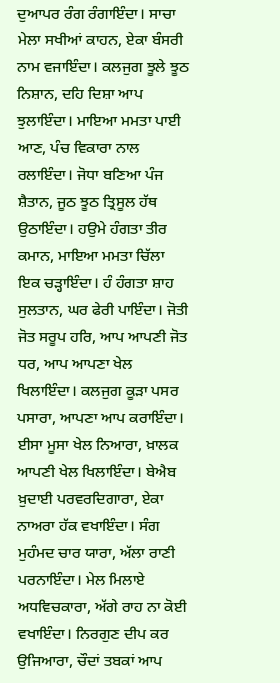ਦੁਆਪਰ ਰੰਗ ਰੰਗਾਇੰਦਾ। ਸਾਚਾ ਮੇਲਾ ਸਖੀਆਂ ਕਾਹਨ, ਏਕਾ ਬੰਸਰੀ ਨਾਮ ਵਜਾਇੰਦਾ। ਕਲਜੁਗ ਝੂਲੇ ਝੂਠ ਨਿਸ਼ਾਨ, ਦਹਿ ਦਿਸ਼ਾ ਆਪ ਝੁਲਾਇੰਦਾ। ਮਾਇਆ ਮਮਤਾ ਪਾਈ ਆਣ, ਪੰਚ ਵਿਕਾਰਾ ਨਾਲ ਰਲਾਇੰਦਾ। ਜੋਧਾ ਬਣਿਆ ਪੰਜ ਸ਼ੈਤਾਨ, ਜੂਠ ਝੂਠ ਤ੍ਰਿਸੂਲ ਹੱਥ ਉਠਾਇੰਦਾ। ਹਉਮੇ ਹੰਗਤਾ ਤੀਰ ਕਮਾਨ, ਮਾਇਆ ਮਮਤਾ ਚਿੱਲਾ ਇਕ ਚੜ੍ਹਾਇੰਦਾ। ਹੰ ਹੰਗਤਾ ਸ਼ਾਹ ਸੁਲਤਾਨ, ਘਰ ਫੇਰੀ ਪਾਇੰਦਾ। ਜੋਤੀ ਜੋਤ ਸਰੂਪ ਹਰਿ, ਆਪ ਆਪਣੀ ਜੋਤ ਧਰ, ਆਪ ਆਪਣਾ ਖੇਲ ਖਿਲਾਇੰਦਾ। ਕਲਜੁਗ ਕੂੜਾ ਪਸਰ ਪਸਾਰਾ, ਆਪਣਾ ਆਪ ਕਰਾਇੰਦਾ। ਈਸਾ ਮੂਸਾ ਖੇਲ ਨਿਆਰਾ, ਖ਼ਾਲਕ ਆਪਣੀ ਖੇਲ ਖਿਲਾਇੰਦਾ। ਬੇਐਬ ਖ਼ੁਦਾਈ ਪਰਵਰਦਿਗਾਰਾ, ਏਕਾ ਨਾਅਰਾ ਹੱਕ ਵਖਾਇੰਦਾ। ਸੰਗ ਮੁਹੰਮਦ ਚਾਰ ਯਾਰਾ, ਅੱਲਾ ਰਾਣੀ ਪਰਨਾਇੰਦਾ। ਮੇਲ ਮਿਲਾਏ ਅਧਵਿਚਕਾਰਾ, ਅੱਗੇ ਰਾਹ ਨਾ ਕੋਈ ਵਖਾਇੰਦਾ। ਨਿਰਗੁਣ ਦੀਪ ਕਰ ਉਜਿਆਰਾ, ਚੌਦਾਂ ਤਬਕਾਂ ਆਪ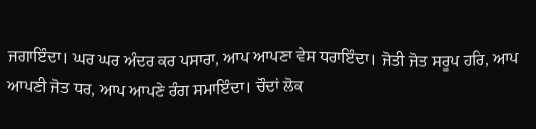ਜਗਾਇੰਦਾ। ਘਰ ਘਰ ਅੰਦਰ ਕਰ ਪਸਾਰਾ, ਆਪ ਆਪਣਾ ਵੇਸ ਧਰਾਇੰਦਾ। ਜੋਤੀ ਜੋਤ ਸਰੂਪ ਹਰਿ, ਆਪ ਆਪਣੀ ਜੋਤ ਧਰ, ਆਪ ਆਪਣੇ ਰੰਗ ਸਮਾਇੰਦਾ। ਚੌਦਾਂ ਲੋਕ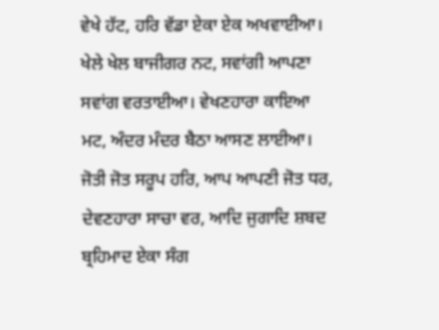ਵੇਖੇ ਹੱਟ, ਹਰਿ ਵੱਡਾ ਏਕਾ ਏਕ ਅਖਵਾਈਆ। ਖੇਲੇ ਖੇਲ ਬਾਜੀਗਰ ਨਟ, ਸਵਾਂਗੀ ਆਪਣਾ ਸਵਾਂਗ ਵਰਤਾਈਆ। ਵੇਖਣਹਾਰਾ ਕਾਇਆ ਮਟ, ਅੰਦਰ ਮੰਦਰ ਬੈਠਾ ਆਸਣ ਲਾਈਆ। ਜੋਤੀ ਜੋਤ ਸਰੂਪ ਹਰਿ, ਆਪ ਆਪਣੀ ਜੋਤ ਧਰ, ਦੇਵਣਹਾਰਾ ਸਾਚਾ ਵਰ, ਆਦਿ ਜੁਗਾਦਿ ਸ਼ਬਦ ਬ੍ਰਹਿਮਾਦ ਏਕਾ ਸੰਗ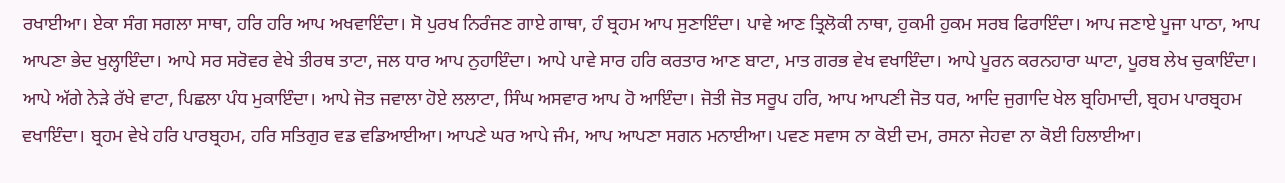ਰਖਾਈਆ। ਏਕਾ ਸੰਗ ਸਗਲਾ ਸਾਥਾ, ਹਰਿ ਹਰਿ ਆਪ ਅਖਵਾਇੰਦਾ। ਸੋ ਪੁਰਖ ਨਿਰੰਜਣ ਗਾਏ ਗਾਥਾ, ਹੰ ਬ੍ਰਹਮ ਆਪ ਸੁਣਾਇੰਦਾ। ਪਾਵੇ ਆਣ ਤ੍ਰਿਲੋਕੀ ਨਾਥਾ, ਹੁਕਮੀ ਹੁਕਮ ਸਰਬ ਫਿਰਾਇੰਦਾ। ਆਪ ਜਣਾਏ ਪੂਜਾ ਪਾਠਾ, ਆਪ ਆਪਣਾ ਭੇਦ ਖੁਲ੍ਹਾਇੰਦਾ। ਆਪੇ ਸਰ ਸਰੋਵਰ ਵੇਖੇ ਤੀਰਥ ਤਾਟਾ, ਜਲ ਧਾਰ ਆਪ ਨੁਹਾਇੰਦਾ। ਆਪੇ ਪਾਵੇ ਸਾਰ ਹਰਿ ਕਰਤਾਰ ਆਣ ਬਾਟਾ, ਮਾਤ ਗਰਭ ਵੇਖ ਵਖਾਇੰਦਾ। ਆਪੇ ਪੂਰਨ ਕਰਨਹਾਰਾ ਘਾਟਾ, ਪੂਰਬ ਲੇਖ ਚੁਕਾਇੰਦਾ। ਆਪੇ ਅੱਗੇ ਨੇੜੇ ਰੱਖੇ ਵਾਟਾ, ਪਿਛਲਾ ਪੰਧ ਮੁਕਾਇੰਦਾ। ਆਪੇ ਜੋਤ ਜਵਾਲਾ ਹੋਏ ਲਲਾਟਾ, ਸਿੰਘ ਅਸਵਾਰ ਆਪ ਹੋ ਆਇੰਦਾ। ਜੋਤੀ ਜੋਤ ਸਰੂਪ ਹਰਿ, ਆਪ ਆਪਣੀ ਜੋਤ ਧਰ, ਆਦਿ ਜੁਗਾਦਿ ਖੇਲ ਬ੍ਰਹਿਮਾਦੀ, ਬ੍ਰਹਮ ਪਾਰਬ੍ਰਹਮ ਵਖਾਇੰਦਾ। ਬ੍ਰਹਮ ਵੇਖੇ ਹਰਿ ਪਾਰਬ੍ਰਹਮ, ਹਰਿ ਸਤਿਗੁਰ ਵਡ ਵਡਿਆਈਆ। ਆਪਣੇ ਘਰ ਆਪੇ ਜੰਮ, ਆਪ ਆਪਣਾ ਸਗਨ ਮਨਾਈਆ। ਪਵਣ ਸਵਾਸ ਨਾ ਕੋਈ ਦਮ, ਰਸਨਾ ਜੇਹਵਾ ਨਾ ਕੋਈ ਹਿਲਾਈਆ।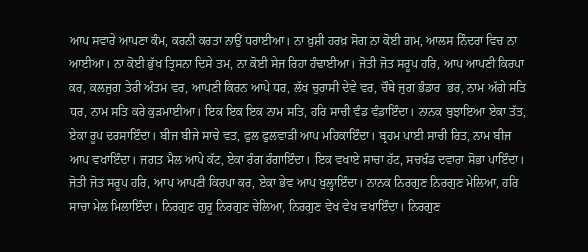ਆਪ ਸਵਾਰੇ ਆਪਣਾ ਕੰਮ, ਕਰਨੀ ਕਰਤਾ ਨਾਉਂ ਧਰਾਈਆ। ਨਾ ਖ਼ੁਸ਼ੀ ਹਰਖ਼ ਸੋਗ ਨਾ ਕੋਈ ਗ਼ਮ, ਆਲਸ ਨਿੰਦਰਾ ਵਿਚ ਨਾ ਆਈਆ। ਨਾ ਕੋਈ ਭੁੱਖ ਤ੍ਰਿਸਨਾ ਦਿਸੇ ਤਮ, ਨਾ ਕੋਈ ਸੇਜ ਰਿਹਾ ਹੰਢਾਈਆ। ਜੋਤੀ ਜੋਤ ਸਰੂਪ ਹਰਿ, ਆਪ ਆਪਣੀ ਕਿਰਪਾ ਕਰ, ਕਲਜੁਗ ਤੇਰੀ ਅੰਤਮ ਵਰ, ਆਪਣੀ ਕਿਰਨ ਆਪੇ ਧਰ, ਲੱਖ ਚੁਰਾਸੀ ਦੇਵੇ ਵਰ, ਚੌਥੇ ਜੁਗ ਭੰਡਾਰ  ਭਰ, ਨਾਮ ਅੱਗੇ ਸਤਿ ਧਰ, ਨਾਮ ਸਤਿ ਕਰੇ ਕੁੜਮਾਈਆ। ਇਕ ਇਕ ਇਕ ਨਾਮ ਸਤਿ, ਹਰਿ ਸਾਚੀ ਵੰਡ ਵੰਡਾਇੰਦਾ। ਨਾਨਕ ਬੁਝਾਇਆ ਏਕਾ ਤੱਤ, ਏਕਾ ਰੂਪ ਦਰਸਾਇੰਦਾ। ਬੀਜ ਬੀਜੇ ਸਾਚੇ ਵਤ, ਫੁਲ ਫੁਲਵਾੜੀ ਆਪ ਮਹਿਕਾਇੰਦਾ। ਬ੍ਰਹਮ ਪਾਈ ਸਾਚੀ ਰਿਤ, ਨਾਮ ਬੀਜ ਆਪ ਵਖਾਇੰਦਾ। ਜਗਤ ਮੈਲ ਆਪੇ ਕੱਟ, ਏਕਾ ਰੰਗ ਰੰਗਾਇੰਦਾ। ਇਕ ਵਖਾਏ ਸਾਚਾ ਹੱਟ, ਸਚਖੰਡ ਦਵਾਰਾ ਸੋਭਾ ਪਾਇੰਦਾ। ਜੋਤੀ ਜੋਤ ਸਰੂਪ ਹਰਿ, ਆਪ ਆਪਣੀ ਕਿਰਪਾ ਕਰ, ਏਕਾ ਭੇਵ ਆਪ ਖੁਲ੍ਹਾਇੰਦਾ। ਨਾਨਕ ਨਿਰਗੁਣ ਨਿਰਗੁਣ ਮੇਲਿਆ, ਹਰਿ ਸਾਚਾ ਮੇਲ ਮਿਲਾਇੰਦਾ। ਨਿਰਗੁਣ ਗੁਰੂ ਨਿਰਗੁਣ ਚੇਲਿਆ, ਨਿਰਗੁਣ ਵੇਖ ਵੇਖ ਵਖਾਇੰਦਾ। ਨਿਰਗੁਣ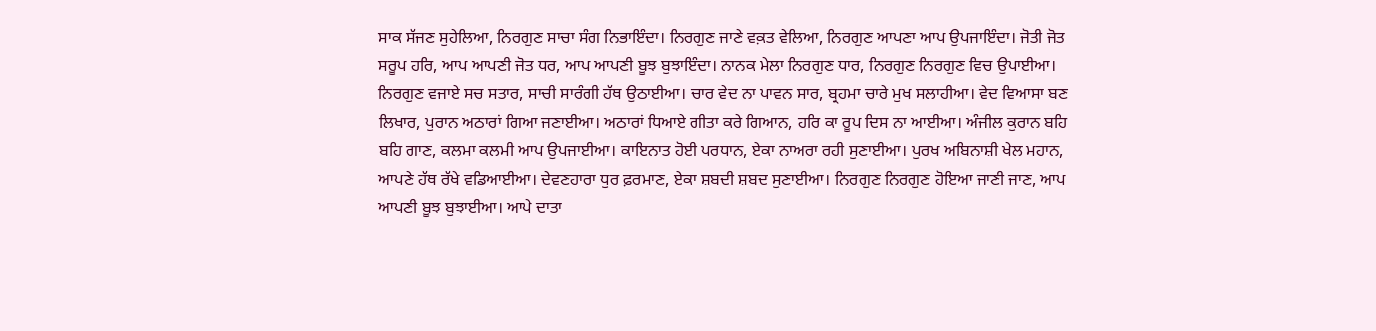ਸਾਕ ਸੱਜਣ ਸੁਹੇਲਿਆ, ਨਿਰਗੁਣ ਸਾਚਾ ਸੰਗ ਨਿਭਾਇੰਦਾ। ਨਿਰਗੁਣ ਜਾਣੇ ਵਕ਼ਤ ਵੇਲਿਆ, ਨਿਰਗੁਣ ਆਪਣਾ ਆਪ ਉਪਜਾਇੰਦਾ। ਜੋਤੀ ਜੋਤ ਸਰੂਪ ਹਰਿ, ਆਪ ਆਪਣੀ ਜੋਤ ਧਰ, ਆਪ ਆਪਣੀ ਬੂਝ ਬੁਝਾਇੰਦਾ। ਨਾਨਕ ਮੇਲਾ ਨਿਰਗੁਣ ਧਾਰ, ਨਿਰਗੁਣ ਨਿਰਗੁਣ ਵਿਚ ਉਪਾਈਆ। ਨਿਰਗੁਣ ਵਜਾਏ ਸਚ ਸਤਾਰ, ਸਾਚੀ ਸਾਰੰਗੀ ਹੱਥ ਉਠਾਈਆ। ਚਾਰ ਵੇਦ ਨਾ ਪਾਵਨ ਸਾਰ, ਬ੍ਰਹਮਾ ਚਾਰੇ ਮੁਖ ਸਲਾਹੀਆ। ਵੇਦ ਵਿਆਸਾ ਬਣ ਲਿਖਾਰ, ਪੁਰਾਨ ਅਠਾਰਾਂ ਗਿਆ ਜਣਾਈਆ। ਅਠਾਰਾਂ ਧਿਆਏ ਗੀਤਾ ਕਰੇ ਗਿਆਨ, ਹਰਿ ਕਾ ਰੂਪ ਦਿਸ ਨਾ ਆਈਆ। ਅੰਜੀਲ ਕੁਰਾਨ ਬਹਿ ਬਹਿ ਗਾਣ, ਕਲਮਾ ਕਲਮੀ ਆਪ ਉਪਜਾਈਆ। ਕਾਇਨਾਤ ਹੋਈ ਪਰਧਾਨ, ਏਕਾ ਨਾਅਰਾ ਰਹੀ ਸੁਣਾਈਆ। ਪੁਰਖ ਅਬਿਨਾਸ਼ੀ ਖੇਲ ਮਹਾਨ, ਆਪਣੇ ਹੱਥ ਰੱਖੇ ਵਡਿਆਈਆ। ਦੇਵਣਹਾਰਾ ਧੁਰ ਫ਼ਰਮਾਣ, ਏਕਾ ਸ਼ਬਦੀ ਸ਼ਬਦ ਸੁਣਾਈਆ। ਨਿਰਗੁਣ ਨਿਰਗੁਣ ਹੋਇਆ ਜਾਣੀ ਜਾਣ, ਆਪ ਆਪਣੀ ਬੂਝ ਬੁਝਾਈਆ। ਆਪੇ ਦਾਤਾ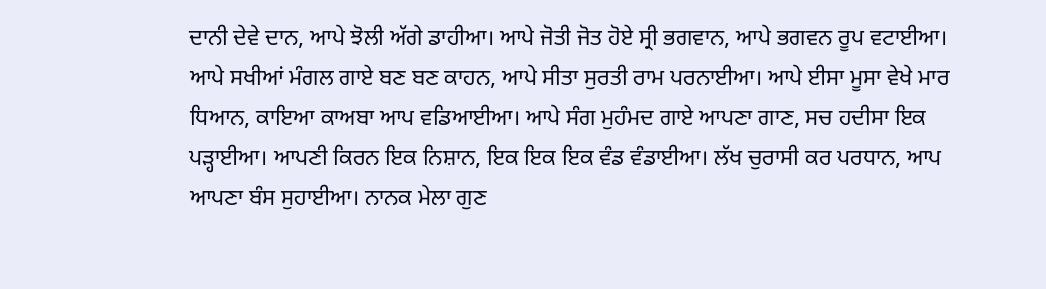ਦਾਨੀ ਦੇਵੇ ਦਾਨ, ਆਪੇ ਝੋਲੀ ਅੱਗੇ ਡਾਹੀਆ। ਆਪੇ ਜੋਤੀ ਜੋਤ ਹੋਏ ਸ੍ਰੀ ਭਗਵਾਨ, ਆਪੇ ਭਗਵਨ ਰੂਪ ਵਟਾਈਆ। ਆਪੇ ਸਖੀਆਂ ਮੰਗਲ ਗਾਏ ਬਣ ਬਣ ਕਾਹਨ, ਆਪੇ ਸੀਤਾ ਸੁਰਤੀ ਰਾਮ ਪਰਨਾਈਆ। ਆਪੇ ਈਸਾ ਮੂਸਾ ਵੇਖੇ ਮਾਰ ਧਿਆਨ, ਕਾਇਆ ਕਾਅਬਾ ਆਪ ਵਡਿਆਈਆ। ਆਪੇ ਸੰਗ ਮੁਹੰਮਦ ਗਾਏ ਆਪਣਾ ਗਾਣ, ਸਚ ਹਦੀਸਾ ਇਕ ਪੜ੍ਹਾਈਆ। ਆਪਣੀ ਕਿਰਨ ਇਕ ਨਿਸ਼ਾਨ, ਇਕ ਇਕ ਇਕ ਵੰਡ ਵੰਡਾਈਆ। ਲੱਖ ਚੁਰਾਸੀ ਕਰ ਪਰਧਾਨ, ਆਪ ਆਪਣਾ ਬੰਸ ਸੁਹਾਈਆ। ਨਾਨਕ ਮੇਲਾ ਗੁਣ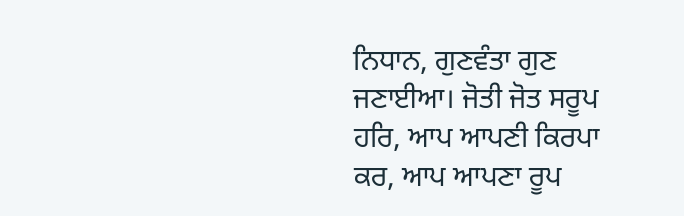ਨਿਧਾਨ, ਗੁਣਵੰਤਾ ਗੁਣ ਜਣਾਈਆ। ਜੋਤੀ ਜੋਤ ਸਰੂਪ ਹਰਿ, ਆਪ ਆਪਣੀ ਕਿਰਪਾ ਕਰ, ਆਪ ਆਪਣਾ ਰੂਪ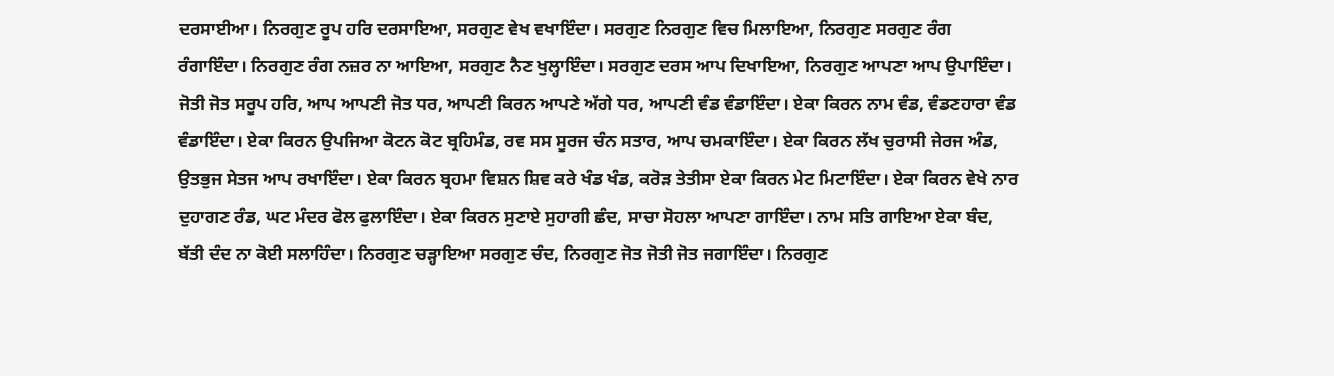ਦਰਸਾਈਆ। ਨਿਰਗੁਣ ਰੂਪ ਹਰਿ ਦਰਸਾਇਆ, ਸਰਗੁਣ ਵੇਖ ਵਖਾਇੰਦਾ। ਸਰਗੁਣ ਨਿਰਗੁਣ ਵਿਚ ਮਿਲਾਇਆ, ਨਿਰਗੁਣ ਸਰਗੁਣ ਰੰਗ ਰੰਗਾਇੰਦਾ। ਨਿਰਗੁਣ ਰੰਗ ਨਜ਼ਰ ਨਾ ਆਇਆ, ਸਰਗੁਣ ਨੈਣ ਖੁਲ੍ਹਾਇੰਦਾ। ਸਰਗੁਣ ਦਰਸ ਆਪ ਦਿਖਾਇਆ, ਨਿਰਗੁਣ ਆਪਣਾ ਆਪ ਉਪਾਇੰਦਾ। ਜੋਤੀ ਜੋਤ ਸਰੂਪ ਹਰਿ, ਆਪ ਆਪਣੀ ਜੋਤ ਧਰ, ਆਪਣੀ ਕਿਰਨ ਆਪਣੇ ਅੱਗੇ ਧਰ, ਆਪਣੀ ਵੰਡ ਵੰਡਾਇੰਦਾ। ਏਕਾ ਕਿਰਨ ਨਾਮ ਵੰਡ, ਵੰਡਣਹਾਰਾ ਵੰਡ ਵੰਡਾਇੰਦਾ। ਏਕਾ ਕਿਰਨ ਉਪਜਿਆ ਕੋਟਨ ਕੋਟ ਬ੍ਰਹਿਮੰਡ, ਰਵ ਸਸ ਸੂਰਜ ਚੰਨ ਸਤਾਰ, ਆਪ ਚਮਕਾਇੰਦਾ। ਏਕਾ ਕਿਰਨ ਲੱਖ ਚੁਰਾਸੀ ਜੇਰਜ ਅੰਡ, ਉਤਭੁਜ ਸੇਤਜ ਆਪ ਰਖਾਇੰਦਾ। ਏਕਾ ਕਿਰਨ ਬ੍ਰਹਮਾ ਵਿਸ਼ਨ ਸ਼ਿਵ ਕਰੇ ਖੰਡ ਖੰਡ, ਕਰੋੜ ਤੇਤੀਸਾ ਏਕਾ ਕਿਰਨ ਮੇਟ ਮਿਟਾਇੰਦਾ। ਏਕਾ ਕਿਰਨ ਵੇਖੇ ਨਾਰ ਦੁਹਾਗਣ ਰੰਡ, ਘਟ ਮੰਦਰ ਫੋਲ ਫੁਲਾਇੰਦਾ। ਏਕਾ ਕਿਰਨ ਸੁਣਾਏ ਸੁਹਾਗੀ ਛੰਦ, ਸਾਚਾ ਸੋਹਲਾ ਆਪਣਾ ਗਾਇੰਦਾ। ਨਾਮ ਸਤਿ ਗਾਇਆ ਏਕਾ ਬੰਦ, ਬੱਤੀ ਦੰਦ ਨਾ ਕੋਈ ਸਲਾਹਿੰਦਾ। ਨਿਰਗੁਣ ਚੜ੍ਹਾਇਆ ਸਰਗੁਣ ਚੰਦ, ਨਿਰਗੁਣ ਜੋਤ ਜੋਤੀ ਜੋਤ ਜਗਾਇੰਦਾ। ਨਿਰਗੁਣ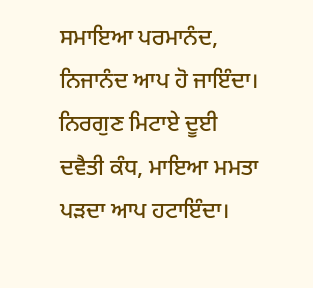ਸਮਾਇਆ ਪਰਮਾਨੰਦ, ਨਿਜਾਨੰਦ ਆਪ ਹੋ ਜਾਇੰਦਾ। ਨਿਰਗੁਣ ਮਿਟਾਏ ਦੂਈ ਦਵੈਤੀ ਕੰਧ, ਮਾਇਆ ਮਮਤਾ ਪੜਦਾ ਆਪ ਹਟਾਇੰਦਾ।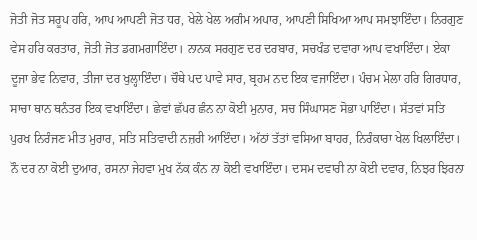ਜੋਤੀ ਜੋਤ ਸਰੂਪ ਹਰਿ, ਆਪ ਆਪਣੀ ਜੋਤ ਧਰ, ਖੇਲੇ ਖੇਲ ਅਗੰਮ ਅਪਾਰ, ਆਪਣੀ ਸਿਖਿਆ ਆਪ ਸਮਝਾਇੰਦਾ। ਨਿਰਗੁਣ ਵੇਸ ਹਰਿ ਕਰਤਾਰ, ਜੋਤੀ ਜੋਤ ਡਗਮਗਾਇੰਦਾ। ਨਾਨਕ ਸਰਗੁਣ ਦਰ ਦਰਬਾਰ, ਸਚਖੰਡ ਦਵਾਰਾ ਆਪ ਵਖਾਇੰਦਾ। ਏਕਾ ਦੂਜਾ ਭੇਵ ਨਿਵਾਰ, ਤੀਜਾ ਦਰ ਖੁਲ੍ਹਾਇੰਦਾ। ਚੌਥੇ ਪਦ ਪਾਵੇ ਸਾਰ, ਬ੍ਰਹਮ ਨਦ ਇਕ ਵਜਾਇੰਦਾ। ਪੰਚਮ ਮੇਲਾ ਹਰਿ ਗਿਰਧਾਰ, ਸਾਚਾ ਥਾਨ ਥਨੰਤਰ ਇਕ ਵਖਾਇੰਦਾ। ਛੇਵਾਂ ਛੱਪਰ ਛੰਨ ਨਾ ਕੋਈ ਮੁਨਾਰ, ਸਚ ਸਿੰਘਾਸਣ ਸੋਭਾ ਪਾਇੰਦਾ। ਸੱਤਵਾਂ ਸਤਿ ਪੁਰਖ ਨਿਰੰਜਣ ਮੀਤ ਮੁਰਾਰ, ਸਤਿ ਸਤਿਵਾਦੀ ਨਜ਼ਰੀ ਆਇੰਦਾ। ਅੱਠਾਂ ਤੱਤਾਂ ਵਸਿਆ ਬਾਹਰ, ਨਿਰੰਕਾਰਾ ਖੇਲ ਖਿਲਾਇੰਦਾ। ਨੌ ਦਰ ਨਾ ਕੋਈ ਦੁਆਰ, ਰਸਨਾ ਜੇਹਵਾ ਮੁਖ ਨੱਕ ਕੰਨ ਨਾ ਕੋਈ ਵਖਾਇੰਦਾ। ਦਸਮ ਦਵਾਰੀ ਨਾ ਕੋਈ ਦਵਾਰ, ਨਿਝਰ ਝਿਰਨਾ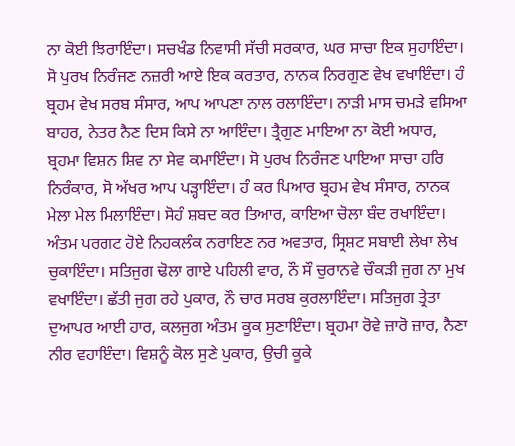ਨਾ ਕੋਈ ਝਿਰਾਇੰਦਾ। ਸਚਖੰਡ ਨਿਵਾਸੀ ਸੱਚੀ ਸਰਕਾਰ, ਘਰ ਸਾਚਾ ਇਕ ਸੁਹਾਇੰਦਾ। ਸੋ ਪੁਰਖ ਨਿਰੰਜਣ ਨਜ਼ਰੀ ਆਏ ਇਕ ਕਰਤਾਰ, ਨਾਨਕ ਨਿਰਗੁਣ ਵੇਖ ਵਖਾਇੰਦਾ। ਹੰ ਬ੍ਰਹਮ ਵੇਖ ਸਰਬ ਸੰਸਾਰ, ਆਪ ਆਪਣਾ ਨਾਲ ਰਲਾਇੰਦਾ। ਨਾੜੀ ਮਾਸ ਚਮੜੇ ਵਸਿਆ ਬਾਹਰ, ਨੇਤਰ ਨੈਣ ਦਿਸ ਕਿਸੇ ਨਾ ਆਇੰਦਾ। ਤ੍ਰੈਗੁਣ ਮਾਇਆ ਨਾ ਕੋਈ ਅਧਾਰ, ਬ੍ਰਹਮਾ ਵਿਸ਼ਨ ਸ਼ਿਵ ਨਾ ਸੇਵ ਕਮਾਇੰਦਾ। ਸੋ ਪੁਰਖ ਨਿਰੰਜਣ ਪਾਇਆ ਸਾਚਾ ਹਰਿ ਨਿਰੰਕਾਰ, ਸੋ ਅੱਖਰ ਆਪ ਪੜ੍ਹਾਇੰਦਾ। ਹੰ ਕਰ ਪਿਆਰ ਬ੍ਰਹਮ ਵੇਖ ਸੰਸਾਰ, ਨਾਨਕ ਮੇਲਾ ਮੇਲ ਮਿਲਾਇੰਦਾ। ਸੋਹੰ ਸ਼ਬਦ ਕਰ ਤਿਆਰ, ਕਾਇਆ ਚੋਲਾ ਬੰਦ ਰਖਾਇੰਦਾ। ਅੰਤਮ ਪਰਗਟ ਹੋਏ ਨਿਹਕਲੰਕ ਨਰਾਇਣ ਨਰ ਅਵਤਾਰ, ਸ੍ਰਿਸ਼ਟ ਸਬਾਈ ਲੇਖਾ ਲੇਖ ਚੁਕਾਇੰਦਾ। ਸਤਿਜੁਗ ਢੋਲਾ ਗਾਏ ਪਹਿਲੀ ਵਾਰ, ਨੌ ਸੌ ਚੁਰਾਨਵੇ ਚੌਕੜੀ ਜੁਗ ਨਾ ਮੁਖ ਵਖਾਇੰਦਾ। ਛੱਤੀ ਜੁਗ ਰਹੇ ਪੁਕਾਰ, ਨੌ ਚਾਰ ਸਰਬ ਕੁਰਲਾਇੰਦਾ। ਸਤਿਜੁਗ ਤ੍ਰੇਤਾ ਦੁਆਪਰ ਆਈ ਹਾਰ, ਕਲਜੁਗ ਅੰਤਮ ਕੂਕ ਸੁਣਾਇੰਦਾ। ਬ੍ਰਹਮਾ ਰੋਵੇ ਜ਼ਾਰੋ ਜ਼ਾਰ, ਨੈਣਾ ਨੀਰ ਵਹਾਇੰਦਾ। ਵਿਸ਼ਨੂੰ ਕੋਲ ਸੁਣੇ ਪੁਕਾਰ, ਉਚੀ ਕੂਕੇ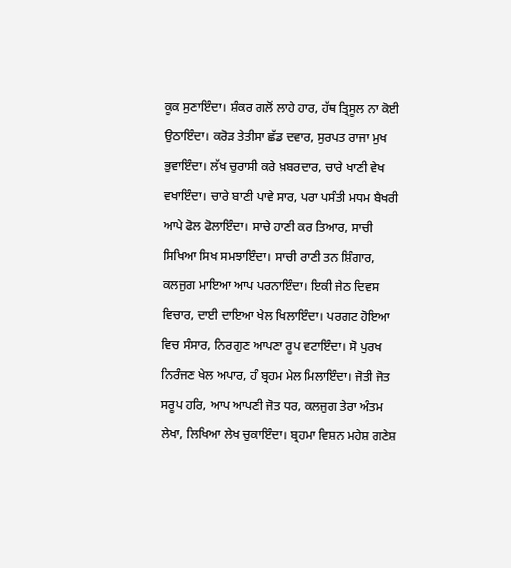ਕੂਕ ਸੁਣਾਇੰਦਾ। ਸ਼ੰਕਰ ਗਲੋਂ ਲਾਹੇ ਹਾਰ, ਹੱਥ ਤ੍ਰਿਸੂਲ ਨਾ ਕੋਈ ਉਠਾਇੰਦਾ। ਕਰੋੜ ਤੇਤੀਸਾ ਛੱਡ ਦਵਾਰ, ਸੁਰਪਤ ਰਾਜਾ ਮੁਖ ਭੁਵਾਇੰਦਾ। ਲੱਖ ਚੁਰਾਸੀ ਕਰੇ ਖ਼ਬਰਦਾਰ, ਚਾਰੇ ਖਾਣੀ ਵੇਖ ਵਖਾਇੰਦਾ। ਚਾਰੇ ਬਾਣੀ ਪਾਵੇ ਸਾਰ, ਪਰਾ ਪਸੰਤੀ ਮਧਮ ਬੈਖਰੀ ਆਪੇ ਫੋਲ ਫੋਲਾਇੰਦਾ। ਸਾਚੇ ਹਾਣੀ ਕਰ ਤਿਆਰ, ਸਾਚੀ ਸਿਖਿਆ ਸਿਖ ਸਮਝਾਇੰਦਾ। ਸਾਚੀ ਰਾਣੀ ਤਨ ਸ਼ਿੰਗਾਰ, ਕਲਜੁਗ ਮਾਇਆ ਆਪ ਪਰਨਾਇੰਦਾ। ਇਕੀ ਜੇਠ ਦਿਵਸ ਵਿਚਾਰ, ਦਾਈ ਦਾਇਆ ਖੇਲ ਖਿਲਾਇੰਦਾ। ਪਰਗਟ ਹੋਇਆ ਵਿਚ ਸੰਸਾਰ, ਨਿਰਗੁਣ ਆਪਣਾ ਰੂਪ ਵਟਾਇੰਦਾ। ਸੋ ਪੁਰਖ ਨਿਰੰਜਣ ਖੇਲ ਅਪਾਰ, ਹੰ ਬ੍ਰਹਮ ਮੇਲ ਮਿਲਾਇੰਦਾ। ਜੋਤੀ ਜੋਤ ਸਰੂਪ ਹਰਿ, ਆਪ ਆਪਣੀ ਜੋਤ ਧਰ, ਕਲਜੁਗ ਤੇਰਾ ਅੰਤਮ ਲੇਖਾ, ਲਿਖਿਆ ਲੇਖ ਚੁਕਾਇੰਦਾ। ਬ੍ਰਹਮਾ ਵਿਸ਼ਨ ਮਹੇਸ਼ ਗਣੇਸ਼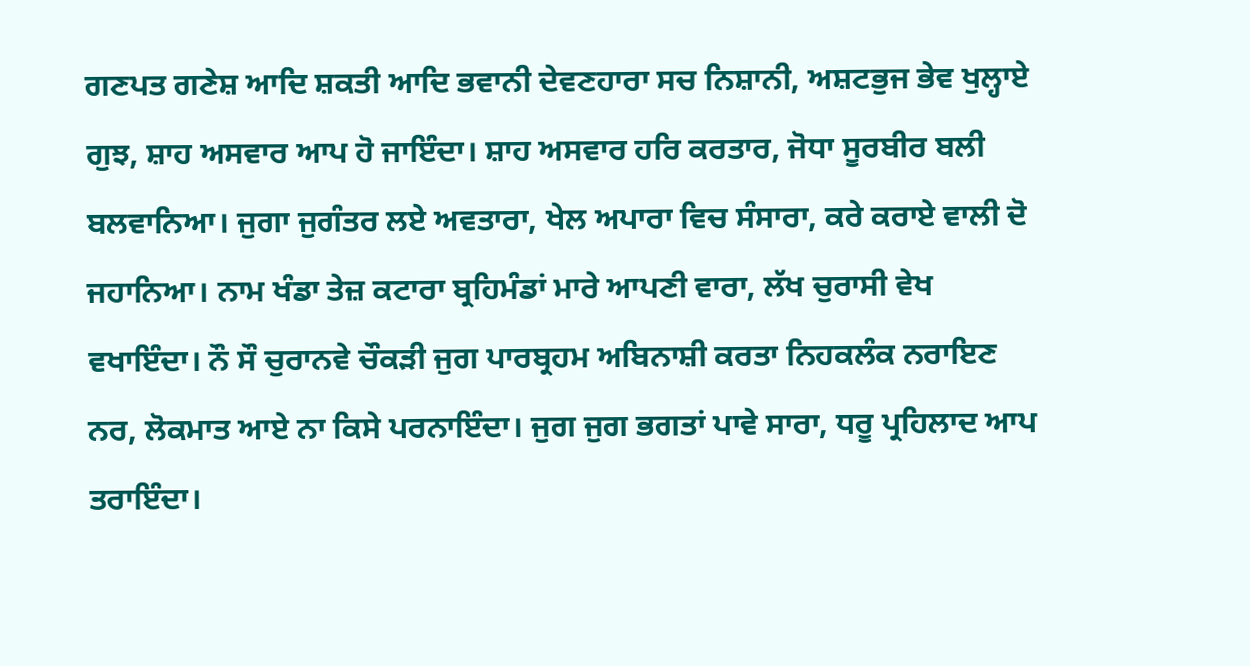ਗਣਪਤ ਗਣੇਸ਼ ਆਦਿ ਸ਼ਕਤੀ ਆਦਿ ਭਵਾਨੀ ਦੇਵਣਹਾਰਾ ਸਚ ਨਿਸ਼ਾਨੀ, ਅਸ਼ਟਭੁਜ ਭੇਵ ਖੁਲ੍ਹਾਏ ਗੁਝ, ਸ਼ਾਹ ਅਸਵਾਰ ਆਪ ਹੋ ਜਾਇੰਦਾ। ਸ਼ਾਹ ਅਸਵਾਰ ਹਰਿ ਕਰਤਾਰ, ਜੋਧਾ ਸੂਰਬੀਰ ਬਲੀ ਬਲਵਾਨਿਆ। ਜੁਗਾ ਜੁਗੰਤਰ ਲਏ ਅਵਤਾਰਾ, ਖੇਲ ਅਪਾਰਾ ਵਿਚ ਸੰਸਾਰਾ, ਕਰੇ ਕਰਾਏ ਵਾਲੀ ਦੋ ਜਹਾਨਿਆ। ਨਾਮ ਖੰਡਾ ਤੇਜ਼ ਕਟਾਰਾ ਬ੍ਰਹਿਮੰਡਾਂ ਮਾਰੇ ਆਪਣੀ ਵਾਰਾ, ਲੱਖ ਚੁਰਾਸੀ ਵੇਖ ਵਖਾਇੰਦਾ। ਨੌ ਸੌ ਚੁਰਾਨਵੇ ਚੌਕੜੀ ਜੁਗ ਪਾਰਬ੍ਰਹਮ ਅਬਿਨਾਸ਼ੀ ਕਰਤਾ ਨਿਹਕਲੰਕ ਨਰਾਇਣ ਨਰ, ਲੋਕਮਾਤ ਆਏ ਨਾ ਕਿਸੇ ਪਰਨਾਇੰਦਾ। ਜੁਗ ਜੁਗ ਭਗਤਾਂ ਪਾਵੇ ਸਾਰਾ, ਧਰੂ ਪ੍ਰਹਿਲਾਦ ਆਪ ਤਰਾਇੰਦਾ।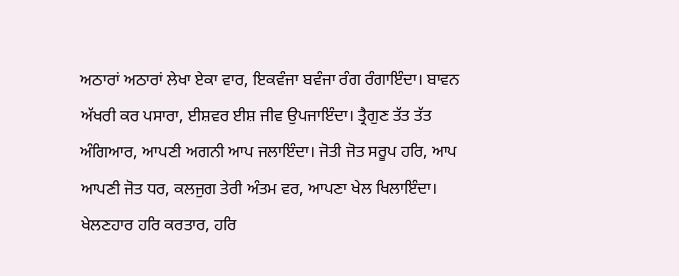ਅਠਾਰਾਂ ਅਠਾਰਾਂ ਲੇਖਾ ਏਕਾ ਵਾਰ, ਇਕਵੰਜਾ ਬਵੰਜਾ ਰੰਗ ਰੰਗਾਇੰਦਾ। ਬਾਵਨ ਅੱਖਰੀ ਕਰ ਪਸਾਰਾ, ਈਸ਼ਵਰ ਈਸ਼ ਜੀਵ ਉਪਜਾਇੰਦਾ। ਤ੍ਰੈਗੁਣ ਤੱਤ ਤੱਤ ਅੰਗਿਆਰ, ਆਪਣੀ ਅਗਨੀ ਆਪ ਜਲਾਇੰਦਾ। ਜੋਤੀ ਜੋਤ ਸਰੂਪ ਹਰਿ, ਆਪ ਆਪਣੀ ਜੋਤ ਧਰ, ਕਲਜੁਗ ਤੇਰੀ ਅੰਤਮ ਵਰ, ਆਪਣਾ ਖੇਲ ਖਿਲਾਇੰਦਾ। ਖੇਲਣਹਾਰ ਹਰਿ ਕਰਤਾਰ, ਹਰਿ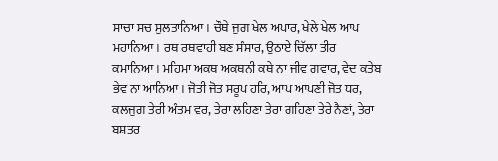ਸਾਚਾ ਸਚ ਸੁਲਤਾਨਿਆ। ਚੌਥੇ ਜੁਗ ਖੇਲ ਅਪਾਰ, ਖੇਲੇ ਖੇਲ ਆਪ ਮਹਾਨਿਆ। ਰਥ ਰਥਵਾਹੀ ਬਣ ਸੰਸਾਰ, ਉਠਾਏ ਚਿੱਲਾ ਤੀਰ ਕਮਾਨਿਆ। ਮਹਿਮਾ ਅਕਥ ਅਕਥਨੀ ਕਥੇ ਨਾ ਜੀਵ ਗਵਾਰ, ਵੇਦ ਕਤੇਬ ਭੇਵ ਨਾ ਆਨਿਆ। ਜੋਤੀ ਜੋਤ ਸਰੂਪ ਹਰਿ, ਆਪ ਆਪਣੀ ਜੋਤ ਧਰ, ਕਲਜੁਗ ਤੇਰੀ ਅੰਤਮ ਵਰ, ਤੇਰਾ ਲਹਿਣਾ ਤੇਰਾ ਗਹਿਣਾ ਤੇਰੇ ਨੈਣਾਂ, ਤੇਰਾ ਬਸ਼ਤਰ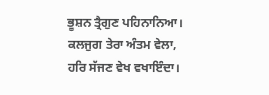ਭੂਸ਼ਨ ਤ੍ਰੈਗੁਣ ਪਹਿਨਾਨਿਆ। ਕਲਜੁਗ ਤੇਰਾ ਅੰਤਮ ਵੇਲਾ, ਹਰਿ ਸੱਜਣ ਵੇਖ ਵਖਾਇੰਦਾ।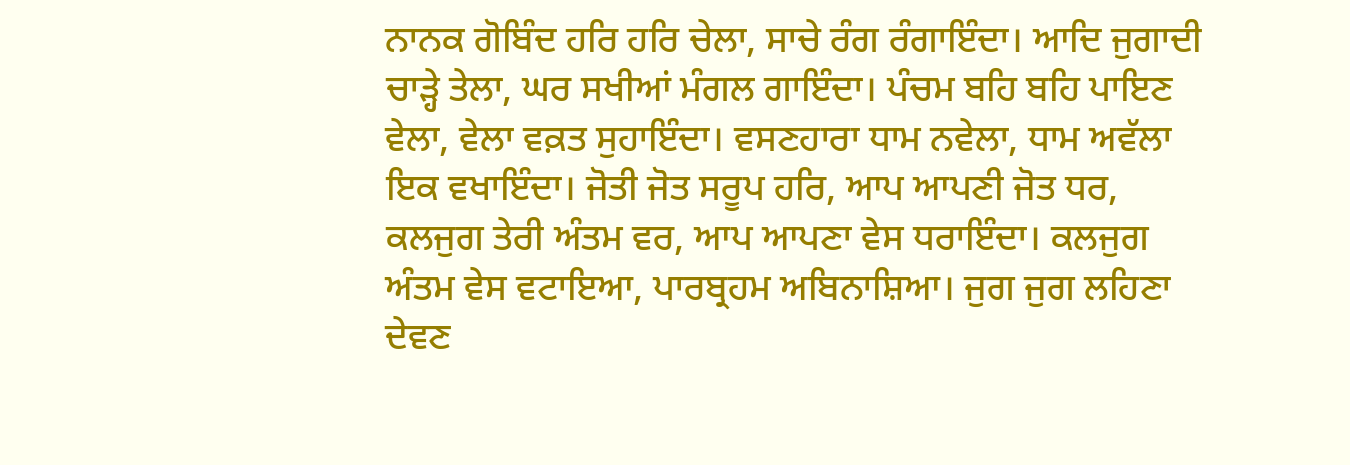ਨਾਨਕ ਗੋਬਿੰਦ ਹਰਿ ਹਰਿ ਚੇਲਾ, ਸਾਚੇ ਰੰਗ ਰੰਗਾਇੰਦਾ। ਆਦਿ ਜੁਗਾਦੀ ਚਾੜ੍ਹੇ ਤੇਲਾ, ਘਰ ਸਖੀਆਂ ਮੰਗਲ ਗਾਇੰਦਾ। ਪੰਚਮ ਬਹਿ ਬਹਿ ਪਾਇਣ ਵੇਲਾ, ਵੇਲਾ ਵਕ਼ਤ ਸੁਹਾਇੰਦਾ। ਵਸਣਹਾਰਾ ਧਾਮ ਨਵੇਲਾ, ਧਾਮ ਅਵੱਲਾ ਇਕ ਵਖਾਇੰਦਾ। ਜੋਤੀ ਜੋਤ ਸਰੂਪ ਹਰਿ, ਆਪ ਆਪਣੀ ਜੋਤ ਧਰ, ਕਲਜੁਗ ਤੇਰੀ ਅੰਤਮ ਵਰ, ਆਪ ਆਪਣਾ ਵੇਸ ਧਰਾਇੰਦਾ। ਕਲਜੁਗ ਅੰਤਮ ਵੇਸ ਵਟਾਇਆ, ਪਾਰਬ੍ਰਹਮ ਅਬਿਨਾਸ਼ਿਆ। ਜੁਗ ਜੁਗ ਲਹਿਣਾ ਦੇਵਣ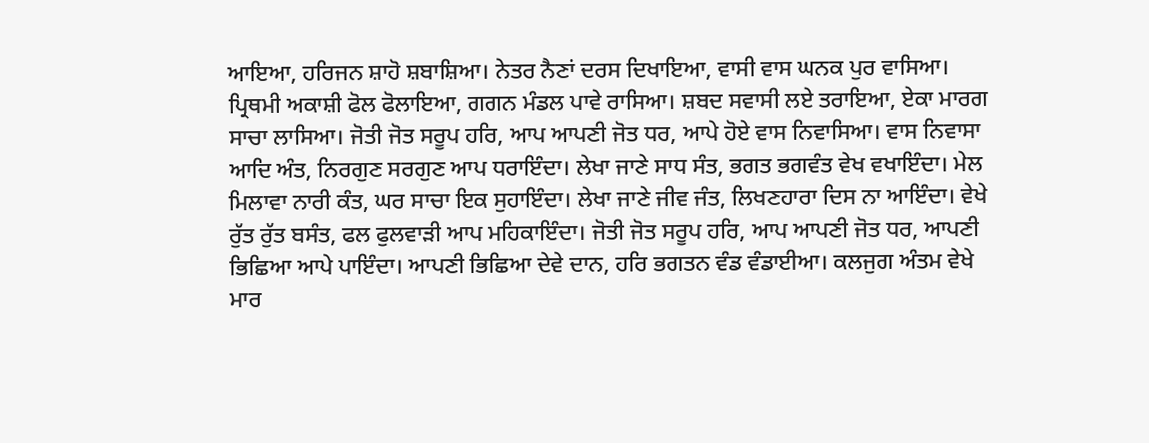ਆਇਆ, ਹਰਿਜਨ ਸ਼ਾਹੋ ਸ਼ਬਾਸ਼ਿਆ। ਨੇਤਰ ਨੈਣਾਂ ਦਰਸ ਦਿਖਾਇਆ, ਵਾਸੀ ਵਾਸ ਘਨਕ ਪੁਰ ਵਾਸਿਆ। ਪ੍ਰਿਥਮੀ ਅਕਾਸ਼ੀ ਫੋਲ ਫੋਲਾਇਆ, ਗਗਨ ਮੰਡਲ ਪਾਵੇ ਰਾਸਿਆ। ਸ਼ਬਦ ਸਵਾਸੀ ਲਏ ਤਰਾਇਆ, ਏਕਾ ਮਾਰਗ ਸਾਚਾ ਲਾਸਿਆ। ਜੋਤੀ ਜੋਤ ਸਰੂਪ ਹਰਿ, ਆਪ ਆਪਣੀ ਜੋਤ ਧਰ, ਆਪੇ ਹੋਏ ਵਾਸ ਨਿਵਾਸਿਆ। ਵਾਸ ਨਿਵਾਸਾ ਆਦਿ ਅੰਤ, ਨਿਰਗੁਣ ਸਰਗੁਣ ਆਪ ਧਰਾਇੰਦਾ। ਲੇਖਾ ਜਾਣੇ ਸਾਧ ਸੰਤ, ਭਗਤ ਭਗਵੰਤ ਵੇਖ ਵਖਾਇੰਦਾ। ਮੇਲ ਮਿਲਾਵਾ ਨਾਰੀ ਕੰਤ, ਘਰ ਸਾਚਾ ਇਕ ਸੁਹਾਇੰਦਾ। ਲੇਖਾ ਜਾਣੇ ਜੀਵ ਜੰਤ, ਲਿਖਣਹਾਰਾ ਦਿਸ ਨਾ ਆਇੰਦਾ। ਵੇਖੇ ਰੁੱਤ ਰੁੱਤ ਬਸੰਤ, ਫਲ ਫੁਲਵਾੜੀ ਆਪ ਮਹਿਕਾਇੰਦਾ। ਜੋਤੀ ਜੋਤ ਸਰੂਪ ਹਰਿ, ਆਪ ਆਪਣੀ ਜੋਤ ਧਰ, ਆਪਣੀ ਭਿਛਿਆ ਆਪੇ ਪਾਇੰਦਾ। ਆਪਣੀ ਭਿਛਿਆ ਦੇਵੇ ਦਾਨ, ਹਰਿ ਭਗਤਨ ਵੰਡ ਵੰਡਾਈਆ। ਕਲਜੁਗ ਅੰਤਮ ਵੇਖੇ ਮਾਰ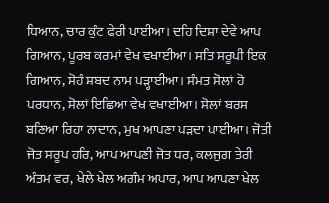ਧਿਆਨ, ਚਾਰ ਕੁੰਟ ਫੇਰੀ ਪਾਈਆ। ਦਹਿ ਦਿਸ਼ਾ ਦੇਵੇ ਆਪ ਗਿਆਨ, ਪੂਰਬ ਕਰਮਾਂ ਵੇਖ ਵਖਾਈਆ। ਸਤਿ ਸਰੂਪੀ ਇਕ ਗਿਆਨ, ਸੋਹੰ ਸ਼ਬਦ ਨਾਮ ਪੜ੍ਹਾਈਆ। ਸੰਮਤ ਸੋਲਾਂ ਹੋ ਪਰਧਾਨ, ਸੋਲਾਂ ਇਛਿਆ ਵੇਖ ਵਖਾਈਆ। ਸੋਲਾਂ ਬਰਸ ਬਣਿਆ ਰਿਹਾ ਨਾਦਾਨ, ਮੁਖ ਆਪਣਾ ਪੜਦਾ ਪਾਈਆ। ਜੋਤੀ ਜੋਤ ਸਰੂਪ ਹਰਿ, ਆਪ ਆਪਣੀ ਜੋਤ ਧਰ, ਕਲਜੁਗ ਤੇਰੀ ਅੰਤਮ ਵਰ, ਖੇਲੇ ਖੇਲ ਅਗੰਮ ਅਪਾਰ, ਆਪ ਆਪਣਾ ਖੇਲ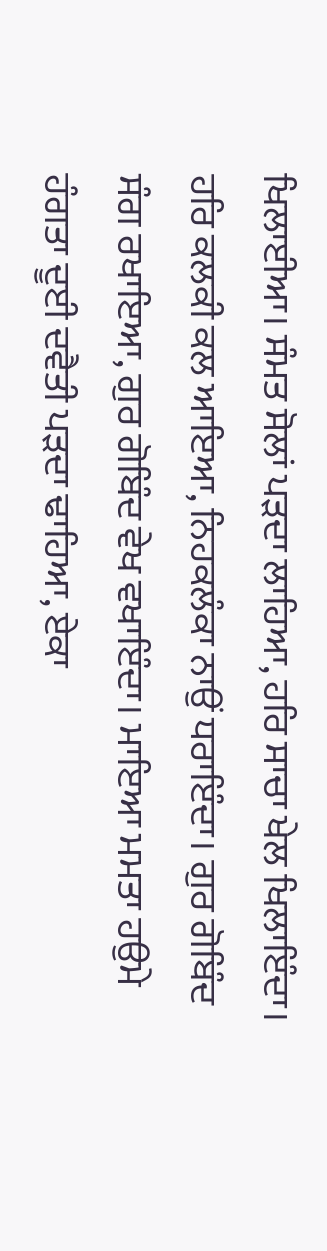ਖਿਲਾਈਆ। ਸੰਮਤ ਸੋਲਾਂ ਪੜਦਾ ਲਾਹਿਆ, ਹਰਿ ਸਾਚਾ ਖੇਲ ਖਿਲਾਇੰਦਾ। ਹਰਿ ਕਲਕੀ ਕਲ ਆਇਆ, ਨਿਹਕਲੰਕਾ ਨਾਉਂ ਧਰਾਇੰਦਾ। ਗੁਰ ਗੋਬਿੰਦ ਸੰਗ ਰਖਾਇਆ, ਗੁਰ ਗੋਬਿੰਦ ਵੇਖ ਵਖਾਇੰਦਾ। ਮਾਇਆ ਮਮਤਾ ਹਉਮੇ ਹੰਗਤਾ ਦੂਈ ਦਵੈਤੀ ਪੜਦਾ ਢਾਹਿਆ, ਏਕਾ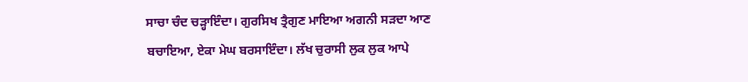ਸਾਚਾ ਚੰਦ ਚੜ੍ਹਾਇੰਦਾ। ਗੁਰਸਿਖ ਤ੍ਰੈਗੁਣ ਮਾਇਆ ਅਗਨੀ ਸੜਦਾ ਆਣ ਬਚਾਇਆ, ਏਕਾ ਮੇਘ ਬਰਸਾਇੰਦਾ। ਲੱਖ ਚੁਰਾਸੀ ਲੁਕ ਲੁਕ ਆਪੇ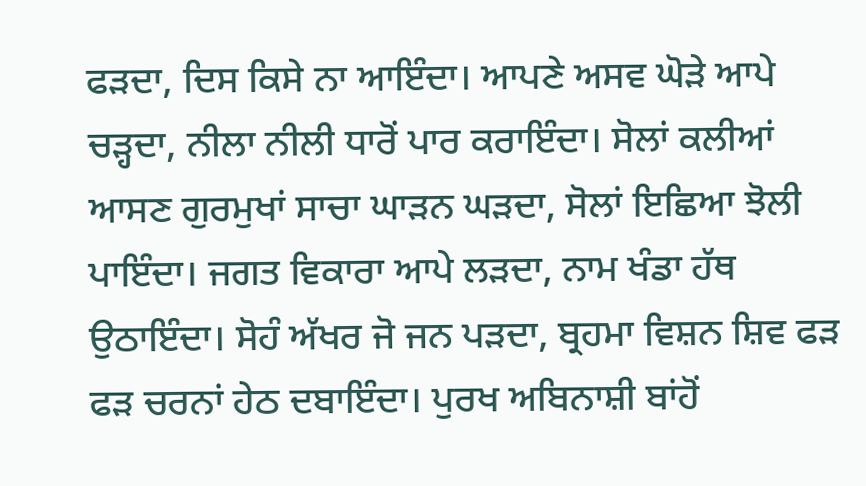ਫੜਦਾ, ਦਿਸ ਕਿਸੇ ਨਾ ਆਇੰਦਾ। ਆਪਣੇ ਅਸਵ ਘੋੜੇ ਆਪੇ ਚੜ੍ਹਦਾ, ਨੀਲਾ ਨੀਲੀ ਧਾਰੋਂ ਪਾਰ ਕਰਾਇੰਦਾ। ਸੋਲਾਂ ਕਲੀਆਂ ਆਸਣ ਗੁਰਮੁਖਾਂ ਸਾਚਾ ਘਾੜਨ ਘੜਦਾ, ਸੋਲਾਂ ਇਛਿਆ ਝੋਲੀ ਪਾਇੰਦਾ। ਜਗਤ ਵਿਕਾਰਾ ਆਪੇ ਲੜਦਾ, ਨਾਮ ਖੰਡਾ ਹੱਥ ਉਠਾਇੰਦਾ। ਸੋਹੰ ਅੱਖਰ ਜੋ ਜਨ ਪੜਦਾ, ਬ੍ਰਹਮਾ ਵਿਸ਼ਨ ਸ਼ਿਵ ਫੜ ਫੜ ਚਰਨਾਂ ਹੇਠ ਦਬਾਇੰਦਾ। ਪੁਰਖ ਅਬਿਨਾਸ਼ੀ ਬਾਂਹੋਂ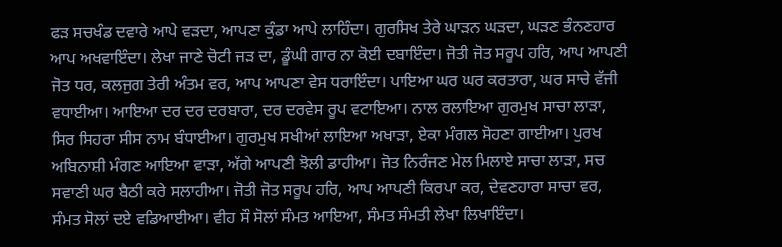ਫੜ ਸਚਖੰਡ ਦਵਾਰੇ ਆਪੇ ਵੜਦਾ, ਆਪਣਾ ਕੁੰਡਾ ਆਪੇ ਲਾਹਿੰਦਾ। ਗੁਰਸਿਖ ਤੇਰੇ ਘਾੜਨ ਘੜਦਾ, ਘੜਣ ਭੰਨਣਹਾਰ ਆਪ ਅਖਵਾਇੰਦਾ। ਲੇਖਾ ਜਾਣੇ ਚੋਟੀ ਜੜ ਦਾ, ਡੂੰਘੀ ਗਾਰ ਨਾ ਕੋਈ ਦਬਾਇੰਦਾ। ਜੋਤੀ ਜੋਤ ਸਰੂਪ ਹਰਿ, ਆਪ ਆਪਣੀ ਜੋਤ ਧਰ, ਕਲਜੁਗ ਤੇਰੀ ਅੰਤਮ ਵਰ, ਆਪ ਆਪਣਾ ਵੇਸ ਧਰਾਇੰਦਾ। ਪਾਇਆ ਘਰ ਘਰ ਕਰਤਾਰਾ, ਘਰ ਸਾਚੇ ਵੱਜੀ ਵਧਾਈਆ। ਆਇਆ ਦਰ ਦਰ ਦਰਬਾਰਾ, ਦਰ ਦਰਵੇਸ ਰੂਪ ਵਟਾਇਆ। ਨਾਲ ਰਲਾਇਆ ਗੁਰਮੁਖ ਸਾਚਾ ਲਾੜਾ, ਸਿਰ ਸਿਹਰਾ ਸੀਸ ਨਾਮ ਬੰਧਾਈਆ। ਗੁਰਮੁਖ ਸਖੀਆਂ ਲਾਇਆ ਅਖਾੜਾ, ਏਕਾ ਮੰਗਲ ਸੋਹਣਾ ਗਾਈਆ। ਪੁਰਖ ਅਬਿਨਾਸ਼ੀ ਮੰਗਣ ਆਇਆ ਵਾੜਾ, ਅੱਗੇ ਆਪਣੀ ਝੋਲੀ ਡਾਹੀਆ। ਜੋਤ ਨਿਰੰਜਣ ਮੇਲ ਮਿਲਾਏ ਸਾਚਾ ਲਾੜਾ, ਸਚ ਸਵਾਣੀ ਘਰ ਬੈਠੀ ਕਰੇ ਸਲਾਹੀਆ। ਜੋਤੀ ਜੋਤ ਸਰੂਪ ਹਰਿ, ਆਪ ਆਪਣੀ ਕਿਰਪਾ ਕਰ, ਦੇਵਣਹਾਰਾ ਸਾਚਾ ਵਰ, ਸੰਮਤ ਸੋਲਾਂ ਦਏ ਵਡਿਆਈਆ। ਵੀਹ ਸੌ ਸੋਲਾਂ ਸੰਮਤ ਆਇਆ, ਸੰਮਤ ਸੰਮਤੀ ਲੇਖਾ ਲਿਖਾਇੰਦਾ।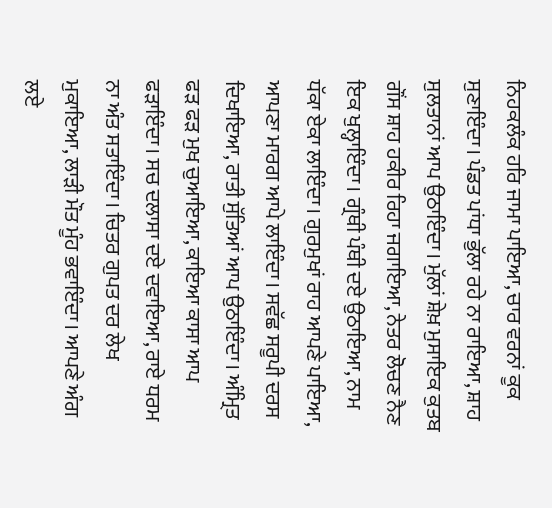ਨਿਹਕਲੰਕ ਹਰਿ ਜਾਮਾ ਪਾਇਆ, ਚਾਰ ਵਰਨਾਂ ਕੂਕ ਸੁਣਾਇੰਦਾ। ਪੰਡਤ ਪਾਂਧਾ ਭੁੱਲਾ ਰਹੇ ਨਾ ਰਾਇਆ, ਸ਼ਾਹ ਸੁਲਤਾਨਾਂ ਆਪ ਉਠਾਇੰਦਾ। ਮੁੱਲਾਂ ਸ਼ੇਖ਼ ਮੁਸਾਇਕ ਕੁਤਬ ਗੌਂਸ ਸ਼ਾਹ ਹਕੀਰ ਰਿਹਾ ਜਗਾਇਆ, ਨੇਤਰ ਲੋਚਣ ਨੈਣ ਇਕ ਖੁਲ੍ਹਾਇੰਦਾ। ਗ੍ਰੰਥੀ ਪੰਥੀ ਦਏ ਉਠਾਇਆ, ਨਾਮ ਧੱਕਾ ਏਕਾ ਲਾਇੰਦਾ। ਗੁਰਮੁਖਾਂ ਰਾਹ ਆਪਣੇ ਪਾਇਆ, ਆਪਣਾ ਮਾਰਗ ਆਪੇ ਲਾਇੰਦਾ। ਸਵੱਛ ਸਰੂਪੀ ਦਰਸ ਦਿਖਾਇਆ, ਰਾਤੀ ਸੁੱਤਿਆਂ ਆਪ ਉਠਾਇੰਦਾ। ਅੰਮ੍ਰਿਤ ਫੜ ਫੜ ਮੁਖ ਚੁਆਇਆ, ਕਾਇਆ ਕਾਸਾ ਆਪ ਫੜਾਇੰਦਾ। ਸਚ ਦਲਾਸਾ ਦਏ ਦਵਾਇਆ, ਰਾਏ ਧਰਮ ਨਾ ਅੰਤ ਸਤਾਇੰਦਾ। ਚਿਤਰ ਗੁਪਤ ਦਰ ਲੇਖ ਮੁਕਾਇਆ, ਲਾੜੀ ਮੌਤ ਮੂੰਹ ਭਵਾਇੰਦਾ। ਆਪਣੇ ਅੰਗ ਲਏ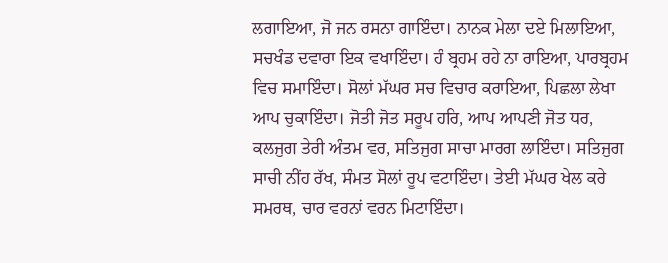ਲਗਾਇਆ, ਜੋ ਜਨ ਰਸਨਾ ਗਾਇੰਦਾ। ਨਾਨਕ ਮੇਲਾ ਦਏ ਮਿਲਾਇਆ, ਸਚਖੰਡ ਦਵਾਰਾ ਇਕ ਵਖਾਇੰਦਾ। ਹੰ ਬ੍ਰਹਮ ਰਹੇ ਨਾ ਰਾਇਆ, ਪਾਰਬ੍ਰਹਮ ਵਿਚ ਸਮਾਇੰਦਾ। ਸੋਲਾਂ ਮੱਘਰ ਸਚ ਵਿਚਾਰ ਕਰਾਇਆ, ਪਿਛਲਾ ਲੇਖਾ ਆਪ ਚੁਕਾਇੰਦਾ। ਜੋਤੀ ਜੋਤ ਸਰੂਪ ਹਰਿ, ਆਪ ਆਪਣੀ ਜੋਤ ਧਰ, ਕਲਜੁਗ ਤੇਰੀ ਅੰਤਮ ਵਰ, ਸਤਿਜੁਗ ਸਾਚਾ ਮਾਰਗ ਲਾਇੰਦਾ। ਸਤਿਜੁਗ ਸਾਚੀ ਨੀਂਹ ਰੱਖ, ਸੰਮਤ ਸੋਲਾਂ ਰੂਪ ਵਟਾਇੰਦਾ। ਤੇਈ ਮੱਘਰ ਖੇਲ ਕਰੇ ਸਮਰਥ, ਚਾਰ ਵਰਨਾਂ ਵਰਨ ਮਿਟਾਇੰਦਾ।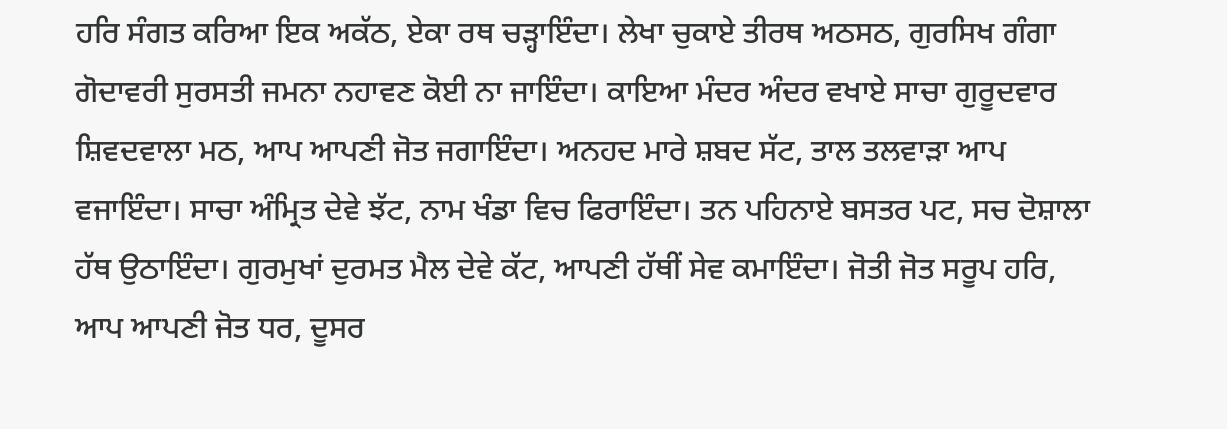ਹਰਿ ਸੰਗਤ ਕਰਿਆ ਇਕ ਅਕੱਠ, ਏਕਾ ਰਥ ਚੜ੍ਹਾਇੰਦਾ। ਲੇਖਾ ਚੁਕਾਏ ਤੀਰਥ ਅਠਸਠ, ਗੁਰਸਿਖ ਗੰਗਾ ਗੋਦਾਵਰੀ ਸੁਰਸਤੀ ਜਮਨਾ ਨਹਾਵਣ ਕੋਈ ਨਾ ਜਾਇੰਦਾ। ਕਾਇਆ ਮੰਦਰ ਅੰਦਰ ਵਖਾਏ ਸਾਚਾ ਗੁਰੂਦਵਾਰ ਸ਼ਿਵਦਵਾਲਾ ਮਠ, ਆਪ ਆਪਣੀ ਜੋਤ ਜਗਾਇੰਦਾ। ਅਨਹਦ ਮਾਰੇ ਸ਼ਬਦ ਸੱਟ, ਤਾਲ ਤਲਵਾੜਾ ਆਪ ਵਜਾਇੰਦਾ। ਸਾਚਾ ਅੰਮ੍ਰਿਤ ਦੇਵੇ ਝੱਟ, ਨਾਮ ਖੰਡਾ ਵਿਚ ਫਿਰਾਇੰਦਾ। ਤਨ ਪਹਿਨਾਏ ਬਸਤਰ ਪਟ, ਸਚ ਦੋਸ਼ਾਲਾ ਹੱਥ ਉਠਾਇੰਦਾ। ਗੁਰਮੁਖਾਂ ਦੁਰਮਤ ਮੈਲ ਦੇਵੇ ਕੱਟ, ਆਪਣੀ ਹੱਥੀਂ ਸੇਵ ਕਮਾਇੰਦਾ। ਜੋਤੀ ਜੋਤ ਸਰੂਪ ਹਰਿ, ਆਪ ਆਪਣੀ ਜੋਤ ਧਰ, ਦੂਸਰ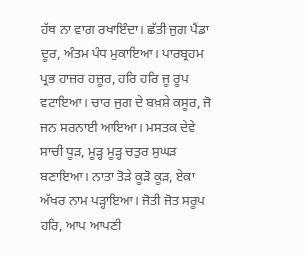ਹੱਥ ਨਾ ਵਾਗ ਰਖਾਇੰਦਾ। ਛੱਤੀ ਜੁਗ ਪੈਂਡਾ ਦੂਰ, ਅੰਤਮ ਪੰਧ ਮੁਕਾਇਆ। ਪਾਰਬ੍ਰਹਮ ਪ੍ਰਭ ਹਾਜ਼ਰ ਹਜ਼ੂਰ, ਹਰਿ ਹਰਿ ਜੂ ਰੂਪ ਵਟਾਇਆ। ਚਾਰ ਜੁਗ ਦੇ ਬਖ਼ਸ਼ੇ ਕਸੂਰ, ਜੋ ਜਨ ਸਰਨਾਈ ਆਇਆ। ਮਸਤਕ ਦੇਵੇ ਸਾਚੀ ਧੂੜ, ਮੂੜ੍ਹ ਮੂੜ੍ਹ ਚਤੁਰ ਸੁਘੜ ਬਣਾਇਆ। ਨਾਤਾ ਤੋੜੇ ਕੂੜੋ ਕੂੜ, ਏਕਾ ਅੱਖਰ ਨਾਮ ਪੜ੍ਹਾਇਆ। ਜੋਤੀ ਜੋਤ ਸਰੂਪ ਹਰਿ, ਆਪ ਆਪਣੀ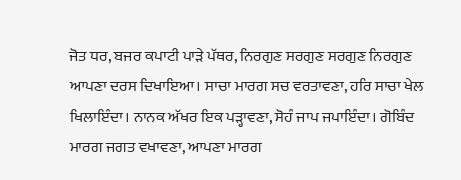ਜੋਤ ਧਰ, ਬਜਰ ਕਪਾਟੀ ਪਾੜੇ ਪੱਥਰ, ਨਿਰਗੁਣ ਸਰਗੁਣ ਸਰਗੁਣ ਨਿਰਗੁਣ ਆਪਣਾ ਦਰਸ ਦਿਖਾਇਆ। ਸਾਚਾ ਮਾਰਗ ਸਚ ਵਰਤਾਵਣਾ, ਹਰਿ ਸਾਚਾ ਖੇਲ ਖਿਲਾਇੰਦਾ। ਨਾਨਕ ਅੱਖਰ ਇਕ ਪੜ੍ਹਾਵਣਾ, ਸੋਹੰ ਜਾਪ ਜਪਾਇੰਦਾ। ਗੋਬਿੰਦ ਮਾਰਗ ਜਗਤ ਵਖਾਵਣਾ, ਆਪਣਾ ਮਾਰਗ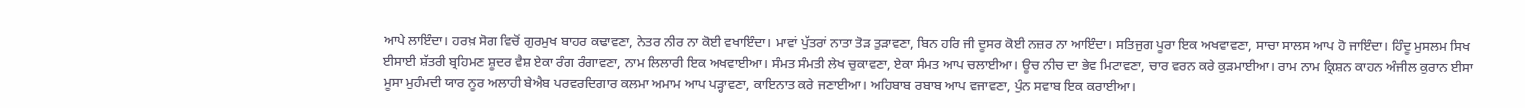ਆਪੇ ਲਾਇੰਦਾ। ਹਰਖ਼ ਸੋਗ ਵਿਚੋਂ ਗੁਰਮੁਖ ਬਾਹਰ ਕਢਾਵਣਾ, ਨੇਤਰ ਨੀਰ ਨਾ ਕੋਈ ਵਖਾਇੰਦਾ। ਮਾਵਾਂ ਪੁੱਤਰਾਂ ਨਾਤਾ ਤੋੜ ਤੁੜਾਵਣਾ, ਬਿਨ ਹਰਿ ਜੀ ਦੂਸਰ ਕੋਈ ਨਜ਼ਰ ਨਾ ਆਇੰਦਾ। ਸਤਿਜੁਗ ਪੂਰਾ ਇਕ ਅਖਵਾਵਣਾ, ਸਾਚਾ ਸਾਲਸ ਆਪ ਹੋ ਜਾਇੰਦਾ। ਹਿੰਦੂ ਮੁਸਲਮ ਸਿਖ ਈਸਾਈ ਸ਼ੱਤਰੀ ਬ੍ਰਹਿਮਣ ਸ਼ੂਦਰ ਵੈਸ਼ ਏਕਾ ਰੰਗ ਰੰਗਾਵਣਾ, ਨਾਮ ਲਿਲਾਰੀ ਇਕ ਅਖਵਾਈਆ। ਸੰਮਤ ਸੰਮਤੀ ਲੇਖ ਚੁਕਾਵਣਾ, ਏਕਾ ਸੰਮਤ ਆਪ ਚਲਾਈਆ। ਊਚ ਨੀਚ ਦਾ ਭੇਵ ਮਿਟਾਵਣਾ, ਚਾਰ ਵਰਨ ਕਰੇ ਕੁੜਮਾਈਆ। ਰਾਮ ਨਾਮ ਕ੍ਰਿਸ਼ਨ ਕਾਹਨ ਅੰਜੀਲ ਕੁਰਾਨ ਈਸਾ ਮੂਸਾ ਮੁਹੰਮਦੀ ਯਾਰ ਨੂਰ ਅਲਾਹੀ ਬੇਐਬ ਪਰਵਰਦਿਗਾਰ ਕਲਮਾ ਅਮਾਮ ਆਪ ਪੜ੍ਹਾਵਣਾ, ਕਾਇਨਾਤ ਕਰੇ ਜਣਾਈਆ। ਅਹਿਬਾਬ ਰਬਾਬ ਆਪ ਵਜਾਵਣਾ, ਪੁੰਨ ਸਵਾਬ ਇਕ ਕਰਾਈਆ।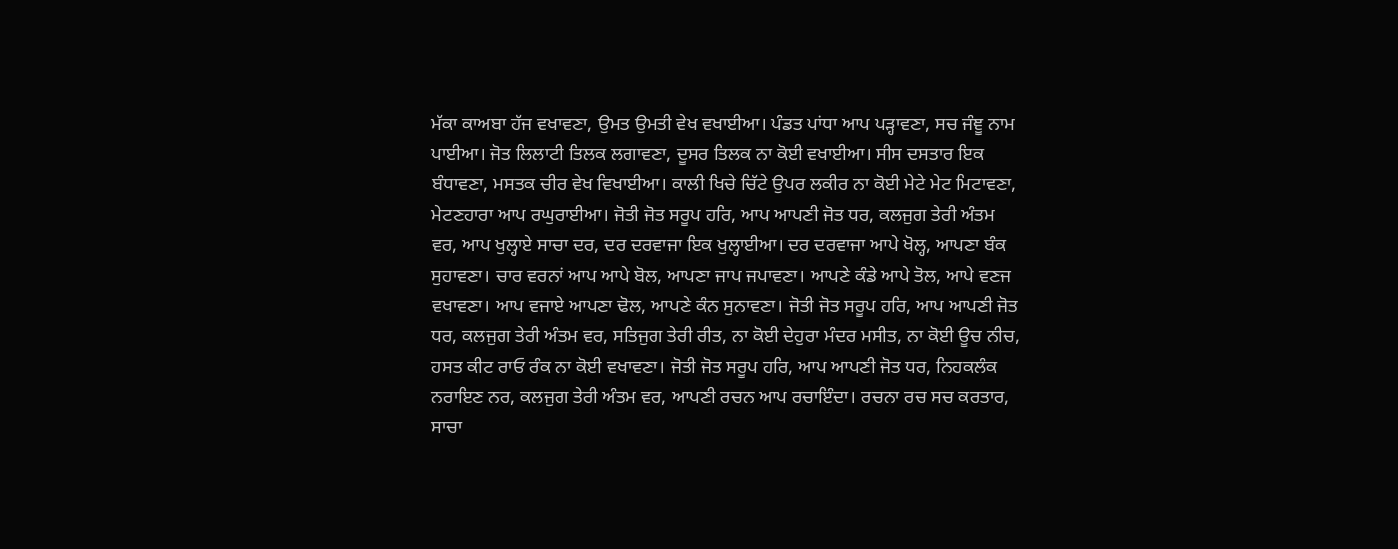ਮੱਕਾ ਕਾਅਬਾ ਹੱਜ ਵਖਾਵਣਾ, ਉਮਤ ਉਮਤੀ ਵੇਖ ਵਖਾਈਆ। ਪੰਡਤ ਪਾਂਧਾ ਆਪ ਪੜ੍ਹਾਵਣਾ, ਸਚ ਜੰਞੂ ਨਾਮ ਪਾਈਆ। ਜੋਤ ਲਿਲਾਟੀ ਤਿਲਕ ਲਗਾਵਣਾ, ਦੂਸਰ ਤਿਲਕ ਨਾ ਕੋਈ ਵਖਾਈਆ। ਸੀਸ ਦਸਤਾਰ ਇਕ ਬੰਧਾਵਣਾ, ਮਸਤਕ ਚੀਰ ਵੇਖ ਵਿਖਾਈਆ। ਕਾਲੀ ਖਿਚੇ ਚਿੱਟੇ ਉਪਰ ਲਕੀਰ ਨਾ ਕੋਈ ਮੇਟੇ ਮੇਟ ਮਿਟਾਵਣਾ, ਮੇਟਣਹਾਰਾ ਆਪ ਰਘੁਰਾਈਆ। ਜੋਤੀ ਜੋਤ ਸਰੂਪ ਹਰਿ, ਆਪ ਆਪਣੀ ਜੋਤ ਧਰ, ਕਲਜੁਗ ਤੇਰੀ ਅੰਤਮ ਵਰ, ਆਪ ਖੁਲ੍ਹਾਏ ਸਾਚਾ ਦਰ, ਦਰ ਦਰਵਾਜਾ ਇਕ ਖੁਲ੍ਹਾਈਆ। ਦਰ ਦਰਵਾਜਾ ਆਪੇ ਖੋਲ੍ਹ, ਆਪਣਾ ਬੰਕ ਸੁਹਾਵਣਾ। ਚਾਰ ਵਰਨਾਂ ਆਪ ਆਪੇ ਬੋਲ, ਆਪਣਾ ਜਾਪ ਜਪਾਵਣਾ। ਆਪਣੇ ਕੰਡੇ ਆਪੇ ਤੋਲ, ਆਪੇ ਵਣਜ ਵਖਾਵਣਾ। ਆਪ ਵਜਾਏ ਆਪਣਾ ਢੋਲ, ਆਪਣੇ ਕੰਨ ਸੁਨਾਵਣਾ। ਜੋਤੀ ਜੋਤ ਸਰੂਪ ਹਰਿ, ਆਪ ਆਪਣੀ ਜੋਤ ਧਰ, ਕਲਜੁਗ ਤੇਰੀ ਅੰਤਮ ਵਰ, ਸਤਿਜੁਗ ਤੇਰੀ ਰੀਤ, ਨਾ ਕੋਈ ਦੇਹੁਰਾ ਮੰਦਰ ਮਸੀਤ, ਨਾ ਕੋਈ ਊਚ ਨੀਚ, ਹਸਤ ਕੀਟ ਰਾਓ ਰੰਕ ਨਾ ਕੋਈ ਵਖਾਵਣਾ। ਜੋਤੀ ਜੋਤ ਸਰੂਪ ਹਰਿ, ਆਪ ਆਪਣੀ ਜੋਤ ਧਰ, ਨਿਹਕਲੰਕ ਨਰਾਇਣ ਨਰ, ਕਲਜੁਗ ਤੇਰੀ ਅੰਤਮ ਵਰ, ਆਪਣੀ ਰਚਨ ਆਪ ਰਚਾਇੰਦਾ। ਰਚਨਾ ਰਚ ਸਚ ਕਰਤਾਰ, ਸਾਚਾ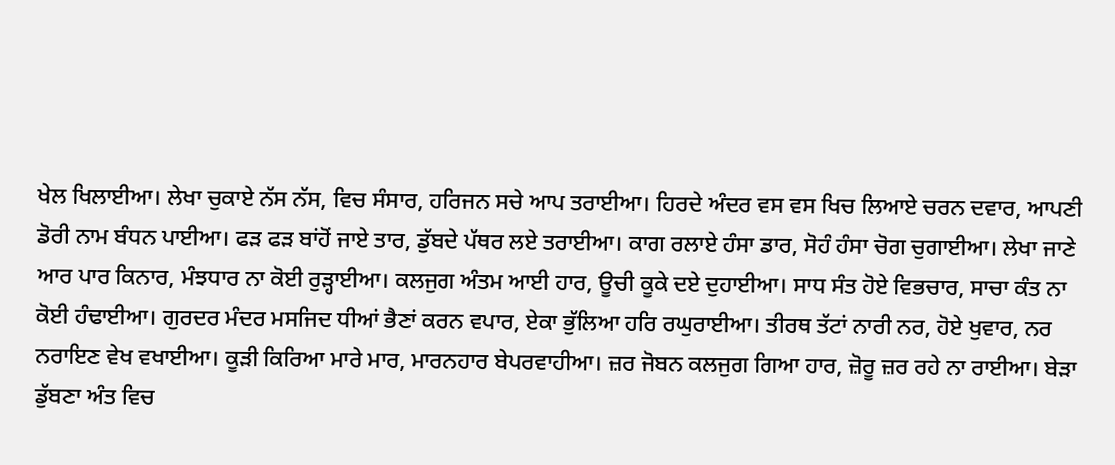ਖੇਲ ਖਿਲਾਈਆ। ਲੇਖਾ ਚੁਕਾਏ ਨੱਸ ਨੱਸ, ਵਿਚ ਸੰਸਾਰ, ਹਰਿਜਨ ਸਚੇ ਆਪ ਤਰਾਈਆ। ਹਿਰਦੇ ਅੰਦਰ ਵਸ ਵਸ ਖਿਚ ਲਿਆਏ ਚਰਨ ਦਵਾਰ, ਆਪਣੀ ਡੋਰੀ ਨਾਮ ਬੰਧਨ ਪਾਈਆ। ਫੜ ਫੜ ਬਾਂਹੋਂ ਜਾਏ ਤਾਰ, ਡੁੱਬਦੇ ਪੱਥਰ ਲਏ ਤਰਾਈਆ। ਕਾਗ ਰਲਾਏ ਹੰਸਾ ਡਾਰ, ਸੋਹੰ ਹੰਸਾ ਚੋਗ ਚੁਗਾਈਆ। ਲੇਖਾ ਜਾਣੇ ਆਰ ਪਾਰ ਕਿਨਾਰ, ਮੰਝਧਾਰ ਨਾ ਕੋਈ ਰੁੜ੍ਹਾਈਆ। ਕਲਜੁਗ ਅੰਤਮ ਆਈ ਹਾਰ, ਊਚੀ ਕੂਕੇ ਦਏ ਦੁਹਾਈਆ। ਸਾਧ ਸੰਤ ਹੋਏ ਵਿਭਚਾਰ, ਸਾਚਾ ਕੰਤ ਨਾ ਕੋਈ ਹੰਢਾਈਆ। ਗੁਰਦਰ ਮੰਦਰ ਮਸਜਿਦ ਧੀਆਂ ਭੈਣਾਂ ਕਰਨ ਵਪਾਰ, ਏਕਾ ਭੁੱਲਿਆ ਹਰਿ ਰਘੁਰਾਈਆ। ਤੀਰਥ ਤੱਟਾਂ ਨਾਰੀ ਨਰ, ਹੋਏ ਖੁਵਾਰ, ਨਰ ਨਰਾਇਣ ਵੇਖ ਵਖਾਈਆ। ਕੂੜੀ ਕਿਰਿਆ ਮਾਰੇ ਮਾਰ, ਮਾਰਨਹਾਰ ਬੇਪਰਵਾਹੀਆ। ਜ਼ਰ ਜੋਬਨ ਕਲਜੁਗ ਗਿਆ ਹਾਰ, ਜ਼ੋਰੂ ਜ਼ਰ ਰਹੇ ਨਾ ਰਾਈਆ। ਬੇੜਾ ਡੁੱਬਣਾ ਅੰਤ ਵਿਚ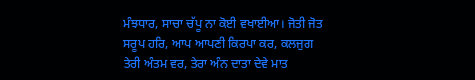ਮੰਝਧਾਰ, ਸਾਚਾ ਚੱਪੂ ਨਾ ਕੋਈ ਵਖਾਈਆ। ਜੋਤੀ ਜੋਤ ਸਰੂਪ ਹਰਿ, ਆਪ ਆਪਣੀ ਕਿਰਪਾ ਕਰ, ਕਲਜੁਗ ਤੇਰੀ ਅੰਤਮ ਵਰ, ਤੇਰਾ ਅੰਨ ਦਾਤਾ ਦੇਵੇ ਮਾਤ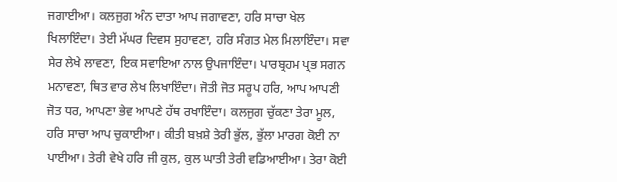ਜਗਾਈਆ। ਕਲਜੁਗ ਅੰਨ ਦਾਤਾ ਆਪ ਜਗਾਵਣਾ, ਹਰਿ ਸਾਚਾ ਖੇਲ ਖਿਲਾਇੰਦਾ। ਤੇਈ ਮੱਘਰ ਦਿਵਸ ਸੁਹਾਵਣਾ, ਹਰਿ ਸੰਗਤ ਮੇਲ ਮਿਲਾਇੰਦਾ। ਸਵਾ ਸੇਰ ਲੇਖੇ ਲਾਵਣਾ, ਇਕ ਸਵਾਇਆ ਨਾਲ ਉਪਜਾਇੰਦਾ। ਪਾਰਬ੍ਰਹਮ ਪ੍ਰਭ ਸਗਨ ਮਨਾਵਣਾ, ਥਿਤ ਵਾਰ ਲੇਖ ਲਿਖਾਇੰਦਾ। ਜੋਤੀ ਜੋਤ ਸਰੂਪ ਹਰਿ, ਆਪ ਆਪਣੀ ਜੋਤ ਧਰ, ਆਪਣਾ ਭੇਵ ਆਪਣੇ ਹੱਥ ਰਖਾਇੰਦਾ। ਕਲਜੁਗ ਚੁੱਕਣਾ ਤੇਰਾ ਮੂਲ, ਹਰਿ ਸਾਚਾ ਆਪ ਚੁਕਾਈਆ। ਕੀਤੀ ਬਖ਼ਸ਼ੇ ਤੇਰੀ ਭੁੱਲ, ਭੁੱਲਾ ਮਾਰਗ ਕੋਈ ਨਾ ਪਾਈਆ। ਤੇਰੀ ਵੇਖੇ ਹਰਿ ਜੀ ਕੁਲ, ਕੁਲ ਘਾਤੀ ਤੇਰੀ ਵਡਿਆਈਆ। ਤੇਰਾ ਕੋਈ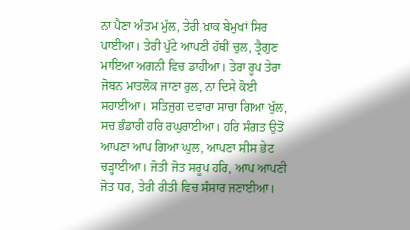ਨਾ ਪੈਣਾ ਅੰਤਮ ਮੁੱਲ, ਤੇਰੀ ਖ਼ਾਕ ਬੇਮੁਖਾਂ ਸਿਰ ਪਾਈਆ। ਤੇਰੀ ਪੁੱਟੇ ਆਪਣੀ ਹੱਥੀਂ ਚੁਲ, ਤ੍ਰੈਗੁਣ ਮਾਇਆ ਅਗਨੀ ਵਿਚ ਡਾਹੀਆ। ਤੇਰਾ ਰੂਪ ਤੇਰਾ ਜੋਬਨ ਮਾਤਲੋਕ ਜਾਣਾ ਰੁਲ, ਨਾ ਦਿਸੇ ਕੋਈ ਸਹਾਈਆ। ਸਤਿਜੁਗ ਦਵਾਰਾ ਸਾਚਾ ਗਿਆ ਖੁੱਲ, ਸਚ ਭੰਡਾਰੀ ਹਰਿ ਰਘੁਰਾਈਆ। ਹਰਿ ਸੰਗਤ ਉਤੋਂ ਆਪਣਾ ਆਪ ਗਿਆ ਘੁਲ, ਆਪਣਾ ਸੀਸ ਭੇਟ ਚੜ੍ਹਾਈਆ। ਜੋਤੀ ਜੋਤ ਸਰੂਪ ਹਰਿ, ਆਪ ਆਪਣੀ ਜੋਤ ਧਰ, ਤੇਰੀ ਰੀਤੀ ਵਿਚ ਸੰਸਾਰ ਜਣਾਈਆ।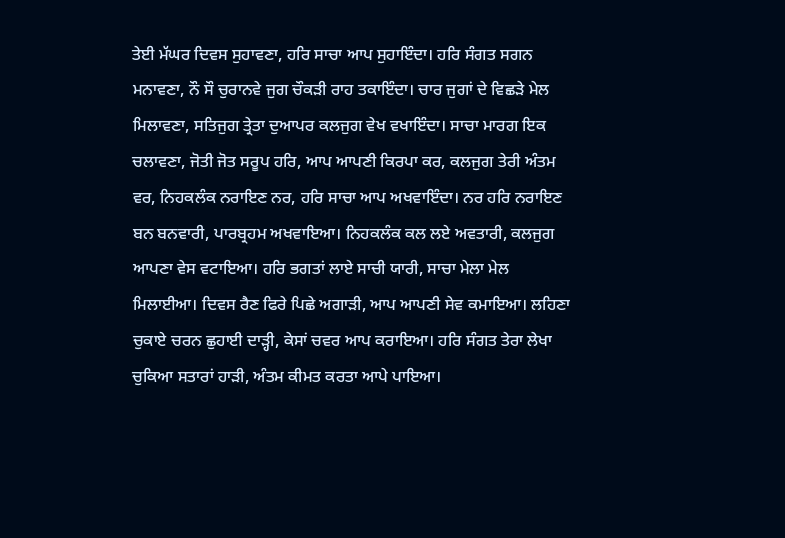ਤੇਈ ਮੱਘਰ ਦਿਵਸ ਸੁਹਾਵਣਾ, ਹਰਿ ਸਾਚਾ ਆਪ ਸੁਹਾਇੰਦਾ। ਹਰਿ ਸੰਗਤ ਸਗਨ ਮਨਾਵਣਾ, ਨੌ ਸੌ ਚੁਰਾਨਵੇ ਜੁਗ ਚੌਕੜੀ ਰਾਹ ਤਕਾਇੰਦਾ। ਚਾਰ ਜੁਗਾਂ ਦੇ ਵਿਛੜੇ ਮੇਲ ਮਿਲਾਵਣਾ, ਸਤਿਜੁਗ ਤ੍ਰੇਤਾ ਦੁਆਪਰ ਕਲਜੁਗ ਵੇਖ ਵਖਾਇੰਦਾ। ਸਾਚਾ ਮਾਰਗ ਇਕ ਚਲਾਵਣਾ, ਜੋਤੀ ਜੋਤ ਸਰੂਪ ਹਰਿ, ਆਪ ਆਪਣੀ ਕਿਰਪਾ ਕਰ, ਕਲਜੁਗ ਤੇਰੀ ਅੰਤਮ ਵਰ, ਨਿਹਕਲੰਕ ਨਰਾਇਣ ਨਰ, ਹਰਿ ਸਾਚਾ ਆਪ ਅਖਵਾਇੰਦਾ। ਨਰ ਹਰਿ ਨਰਾਇਣ ਬਨ ਬਨਵਾਰੀ, ਪਾਰਬ੍ਰਹਮ ਅਖਵਾਇਆ। ਨਿਹਕਲੰਕ ਕਲ ਲਏ ਅਵਤਾਰੀ, ਕਲਜੁਗ ਆਪਣਾ ਵੇਸ ਵਟਾਇਆ। ਹਰਿ ਭਗਤਾਂ ਲਾਏ ਸਾਚੀ ਯਾਰੀ, ਸਾਚਾ ਮੇਲਾ ਮੇਲ ਮਿਲਾਈਆ। ਦਿਵਸ ਰੈਣ ਫਿਰੇ ਪਿਛੇ ਅਗਾੜੀ, ਆਪ ਆਪਣੀ ਸੇਵ ਕਮਾਇਆ। ਲਹਿਣਾ ਚੁਕਾਏ ਚਰਨ ਛੁਹਾਈ ਦਾੜ੍ਹੀ, ਕੇਸਾਂ ਚਵਰ ਆਪ ਕਰਾਇਆ। ਹਰਿ ਸੰਗਤ ਤੇਰਾ ਲੇਖਾ ਚੁਕਿਆ ਸਤਾਰਾਂ ਹਾੜੀ, ਅੰਤਮ ਕੀਮਤ ਕਰਤਾ ਆਪੇ ਪਾਇਆ।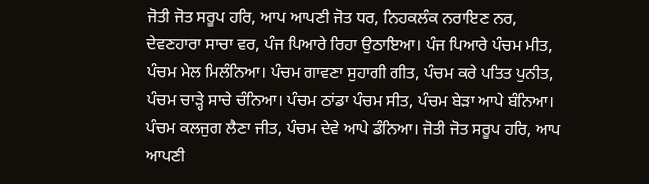ਜੋਤੀ ਜੋਤ ਸਰੂਪ ਹਰਿ, ਆਪ ਆਪਣੀ ਜੋਤ ਧਰ, ਨਿਹਕਲੰਕ ਨਰਾਇਣ ਨਰ, ਦੇਵਣਹਾਰਾ ਸਾਚਾ ਵਰ, ਪੰਜ ਪਿਆਰੇ ਰਿਹਾ ਉਠਾਇਆ। ਪੰਜ ਪਿਆਰੇ ਪੰਚਮ ਮੀਤ, ਪੰਚਮ ਮੇਲ ਮਿਲੰਨਿਆ। ਪੰਚਮ ਗਾਵਣਾ ਸੁਹਾਗੀ ਗੀਤ, ਪੰਚਮ ਕਰੇ ਪਤਿਤ ਪੁਨੀਤ, ਪੰਚਮ ਚਾੜ੍ਹੇ ਸਾਚੇ ਚੰਨਿਆ। ਪੰਚਮ ਠਾਂਡਾ ਪੰਚਮ ਸੀਤ, ਪੰਚਮ ਬੇੜਾ ਆਪੇ ਬੰਨਿਆ। ਪੰਚਮ ਕਲਜੁਗ ਲੈਣਾ ਜੀਤ, ਪੰਚਮ ਦੇਵੇ ਆਪੇ ਡੰਨਿਆ। ਜੋਤੀ ਜੋਤ ਸਰੂਪ ਹਰਿ, ਆਪ ਆਪਣੀ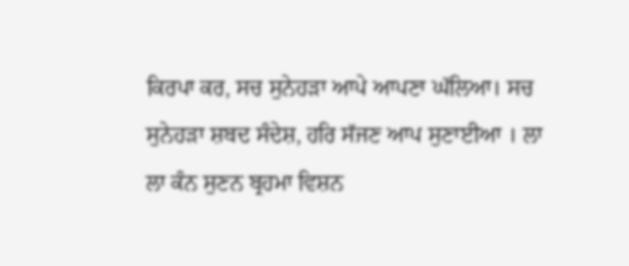ਕਿਰਪਾ ਕਰ, ਸਚ ਸੁਨੇਹੜਾ ਆਪੇ ਆਪਣਾ ਘੱਲਿਆ। ਸਚ ਸੁਨੇਹੜਾ ਸ਼ਬਦ ਸੰਦੇਸ਼, ਹਰਿ ਸੱਜਣ ਆਪ ਸੁਣਾਈਆ । ਲਾ ਲਾ ਕੰਨ ਸੁਣਨ ਬ੍ਰਹਮਾ ਵਿਸ਼ਨ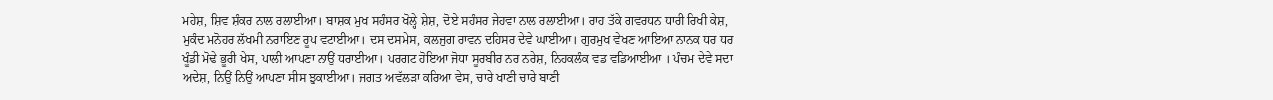ਮਹੇਸ਼, ਸ਼ਿਵ ਸ਼ੰਕਰ ਨਾਲ ਰਲਾਈਆ। ਬਾਸ਼ਕ ਮੁਖ ਸਹੰਸਰ ਖੋਲ੍ਹੇ ਸ਼ੇਸ਼, ਦੋਏ ਸਹੰਸਰ ਜੇਹਵਾ ਨਾਲ ਰਲਾਈਆ। ਰਾਹ ਤੱਕੇ ਗਵਰਧਨ ਧਾਰੀ ਰਿਖੀ ਕੇਸ਼, ਮੁਕੰਦ ਮਨੋਹਰ ਲੱਖਮੀ ਨਰਾਇਣ ਰੂਪ ਵਟਾਈਆ। ਦਸ ਦਸਮੇਸ, ਕਲਜੁਗ ਰਾਵਨ ਦਹਿਸਰ ਦੇਵੇ ਘਾਈਆ। ਗੁਰਮੁਖ ਵੇਖਣ ਆਇਆ ਨਾਨਕ ਧਰ ਧਰ ਖੂੰਡੀ ਮੋਢੇ ਭੂਰੀ ਖੇਸ, ਪਾਲੀ ਆਪਣਾ ਨਾਉਂ ਧਰਾਈਆ। ਪਰਗਟ ਹੋਇਆ ਜੋਧਾ ਸੂਰਬੀਰ ਨਰ ਨਰੇਸ਼, ਨਿਹਕਲੰਕ ਵਡ ਵਡਿਆਈਆ । ਪੰਚਮ ਦੇਵੇ ਸਦਾ ਅਦੇਸ਼, ਨਿਉਂ ਨਿਉਂ ਆਪਣਾ ਸੀਸ ਝੁਕਾਈਆ। ਜਗਤ ਅਵੱਲੜਾ ਕਰਿਆ ਵੇਸ, ਚਾਰੇ ਖਾਣੀ ਚਾਰੇ ਬਾਣੀ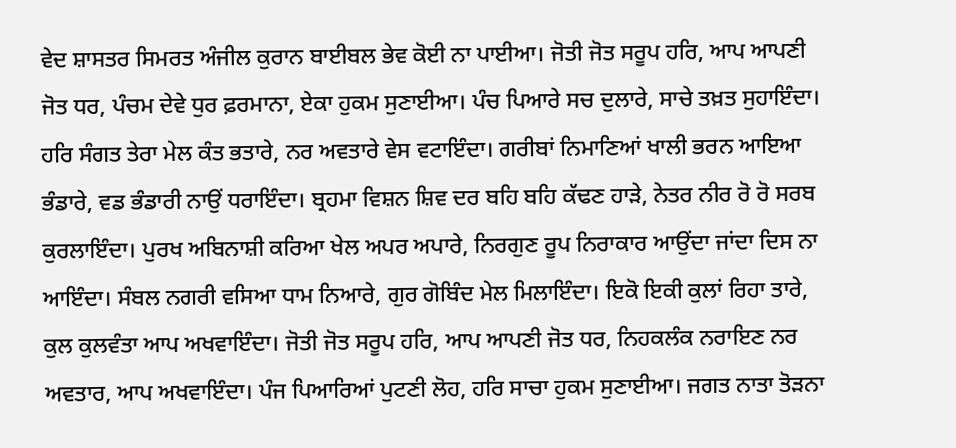ਵੇਦ ਸ਼ਾਸਤਰ ਸਿਮਰਤ ਅੰਜੀਲ ਕੁਰਾਨ ਬਾਈਬਲ ਭੇਵ ਕੋਈ ਨਾ ਪਾਈਆ। ਜੋਤੀ ਜੋਤ ਸਰੂਪ ਹਰਿ, ਆਪ ਆਪਣੀ ਜੋਤ ਧਰ, ਪੰਚਮ ਦੇਵੇ ਧੁਰ ਫ਼ਰਮਾਨਾ, ਏਕਾ ਹੁਕਮ ਸੁਣਾਈਆ। ਪੰਚ ਪਿਆਰੇ ਸਚ ਦੁਲਾਰੇ, ਸਾਚੇ ਤਖ਼ਤ ਸੁਹਾਇੰਦਾ। ਹਰਿ ਸੰਗਤ ਤੇਰਾ ਮੇਲ ਕੰਤ ਭਤਾਰੇ, ਨਰ ਅਵਤਾਰੇ ਵੇਸ ਵਟਾਇੰਦਾ। ਗਰੀਬਾਂ ਨਿਮਾਣਿਆਂ ਖਾਲੀ ਭਰਨ ਆਇਆ ਭੰਡਾਰੇ, ਵਡ ਭੰਡਾਰੀ ਨਾਉਂ ਧਰਾਇੰਦਾ। ਬ੍ਰਹਮਾ ਵਿਸ਼ਨ ਸ਼ਿਵ ਦਰ ਬਹਿ ਬਹਿ ਕੱਢਣ ਹਾੜੇ, ਨੇਤਰ ਨੀਰ ਰੋ ਰੋ ਸਰਬ ਕੁਰਲਾਇੰਦਾ। ਪੁਰਖ ਅਬਿਨਾਸ਼ੀ ਕਰਿਆ ਖੇਲ ਅਪਰ ਅਪਾਰੇ, ਨਿਰਗੁਣ ਰੂਪ ਨਿਰਾਕਾਰ ਆਉਂਦਾ ਜਾਂਦਾ ਦਿਸ ਨਾ ਆਇੰਦਾ। ਸੰਬਲ ਨਗਰੀ ਵਸਿਆ ਧਾਮ ਨਿਆਰੇ, ਗੁਰ ਗੋਬਿੰਦ ਮੇਲ ਮਿਲਾਇੰਦਾ। ਇਕੋ ਇਕੀ ਕੁਲਾਂ ਰਿਹਾ ਤਾਰੇ, ਕੁਲ ਕੁਲਵੰਤਾ ਆਪ ਅਖਵਾਇੰਦਾ। ਜੋਤੀ ਜੋਤ ਸਰੂਪ ਹਰਿ, ਆਪ ਆਪਣੀ ਜੋਤ ਧਰ, ਨਿਹਕਲੰਕ ਨਰਾਇਣ ਨਰ ਅਵਤਾਰ, ਆਪ ਅਖਵਾਇੰਦਾ। ਪੰਜ ਪਿਆਰਿਆਂ ਪੁਟਣੀ ਲੋਹ, ਹਰਿ ਸਾਚਾ ਹੁਕਮ ਸੁਣਾਈਆ। ਜਗਤ ਨਾਤਾ ਤੋੜਨਾ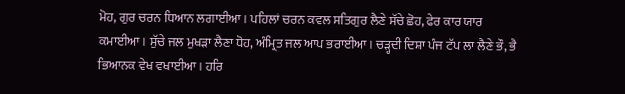ਮੋਹ, ਗੁਰ ਚਰਨ ਧਿਆਨ ਲਗਾਈਆ। ਪਹਿਲਾਂ ਚਰਨ ਕਵਲ ਸਤਿਗੁਰ ਲੈਣੇ ਸੱਚੇ ਛੋਹ, ਫੇਰ ਕਾਰ ਯਾਰ ਕਮਾਈਆ। ਸੁੱਚੇ ਜਲ ਮੁਖੜਾ ਲੈਣਾ ਧੋਹ, ਅੰਮ੍ਰਿਤ ਜਲ ਆਪ ਭਰਾਈਆ। ਚੜ੍ਹਦੀ ਦਿਸ਼ਾ ਪੰਜ ਟੱਪ ਲਾ ਲੈਣੇ ਭੌ, ਭੈ ਭਿਆਨਕ ਵੇਖ ਵਖਾਈਆ। ਹਰਿ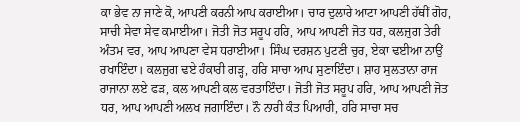ਕਾ ਭੇਵ ਨਾ ਜਾਣੇ ਕੋ, ਆਪਣੀ ਕਰਨੀ ਆਪ ਕਰਾਈਆ। ਚਾਰ ਦੁਲਾਰੇ ਆਟਾ ਆਪਣੀ ਹੱਥੀਂ ਗੋਹ, ਸਾਚੀ ਸੇਵਾ ਸੇਵ ਕਮਾਈਆ। ਜੋਤੀ ਜੋਤ ਸਰੂਪ ਹਰਿ, ਆਪ ਆਪਣੀ ਜੋਤ ਧਰ, ਕਲਜੁਗ ਤੇਰੀ ਅੰਤਮ ਵਰ, ਆਪ ਆਪਣਾ ਵੇਸ ਧਰਾਈਆ। ਸਿੰਘ ਦਰਸ਼ਨ ਪੁਟਣੀ ਚੁਰ, ਏਕਾ ਢਈਆ ਨਾਉਂ ਰਖਾਇੰਦਾ। ਕਲਜੁਗ ਢਏ ਹੰਕਾਰੀ ਗੜ੍ਹ, ਹਰਿ ਸਾਚਾ ਆਪ ਸੁਣਾਇੰਦਾ। ਸ਼ਾਹ ਸੁਲਤਾਨਾ ਰਾਜ ਰਾਜਾਨਾ ਲਏ ਫੜ, ਕਲ ਆਪਣੀ ਕਲ ਵਰਤਾਇੰਦਾ। ਜੋਤੀ ਜੋਤ ਸਰੂਪ ਹਰਿ, ਆਪ ਆਪਣੀ ਜੋਤ ਧਰ, ਆਪ ਆਪਣੀ ਅਲਖ ਜਗਾਇੰਦਾ। ਨੌ ਨਾਰੀ ਕੰਤ ਪਿਆਰੀ, ਹਰਿ ਸਾਚਾ ਸਚ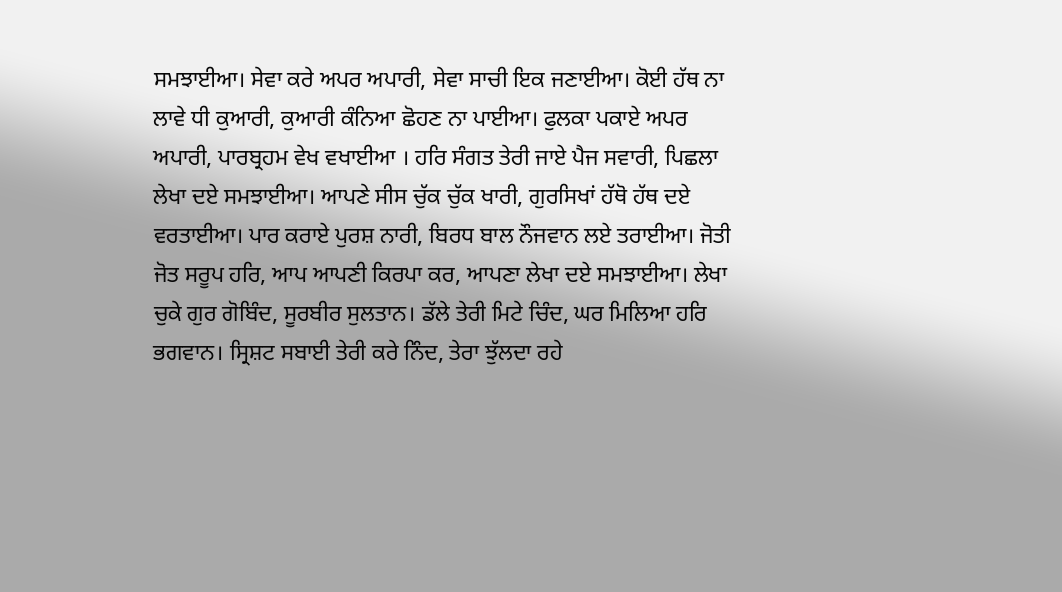ਸਮਝਾਈਆ। ਸੇਵਾ ਕਰੇ ਅਪਰ ਅਪਾਰੀ, ਸੇਵਾ ਸਾਚੀ ਇਕ ਜਣਾਈਆ। ਕੋਈ ਹੱਥ ਨਾ ਲਾਵੇ ਧੀ ਕੁਆਰੀ, ਕੁਆਰੀ ਕੰਨਿਆ ਛੋਹਣ ਨਾ ਪਾਈਆ। ਫੁਲਕਾ ਪਕਾਏ ਅਪਰ ਅਪਾਰੀ, ਪਾਰਬ੍ਰਹਮ ਵੇਖ ਵਖਾਈਆ । ਹਰਿ ਸੰਗਤ ਤੇਰੀ ਜਾਏ ਪੈਜ ਸਵਾਰੀ, ਪਿਛਲਾ ਲੇਖਾ ਦਏ ਸਮਝਾਈਆ। ਆਪਣੇ ਸੀਸ ਚੁੱਕ ਚੁੱਕ ਖਾਰੀ, ਗੁਰਸਿਖਾਂ ਹੱਥੋ ਹੱਥ ਦਏ ਵਰਤਾਈਆ। ਪਾਰ ਕਰਾਏ ਪੁਰਸ਼ ਨਾਰੀ, ਬਿਰਧ ਬਾਲ ਨੌਜਵਾਨ ਲਏ ਤਰਾਈਆ। ਜੋਤੀ ਜੋਤ ਸਰੂਪ ਹਰਿ, ਆਪ ਆਪਣੀ ਕਿਰਪਾ ਕਰ, ਆਪਣਾ ਲੇਖਾ ਦਏ ਸਮਝਾਈਆ। ਲੇਖਾ ਚੁਕੇ ਗੁਰ ਗੋਬਿੰਦ, ਸੂਰਬੀਰ ਸੁਲਤਾਨ। ਡੱਲੇ ਤੇਰੀ ਮਿਟੇ ਚਿੰਦ, ਘਰ ਮਿਲਿਆ ਹਰਿ ਭਗਵਾਨ। ਸ੍ਰਿਸ਼ਟ ਸਬਾਈ ਤੇਰੀ ਕਰੇ ਨਿੰਦ, ਤੇਰਾ ਝੁੱਲਦਾ ਰਹੇ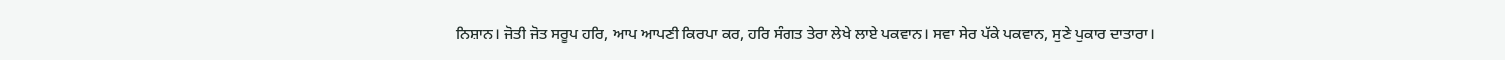ਨਿਸ਼ਾਨ। ਜੋਤੀ ਜੋਤ ਸਰੂਪ ਹਰਿ, ਆਪ ਆਪਣੀ ਕਿਰਪਾ ਕਰ, ਹਰਿ ਸੰਗਤ ਤੇਰਾ ਲੇਖੇ ਲਾਏ ਪਕਵਾਨ। ਸਵਾ ਸੇਰ ਪੱਕੇ ਪਕਵਾਨ, ਸੁਣੇ ਪੁਕਾਰ ਦਾਤਾਰਾ।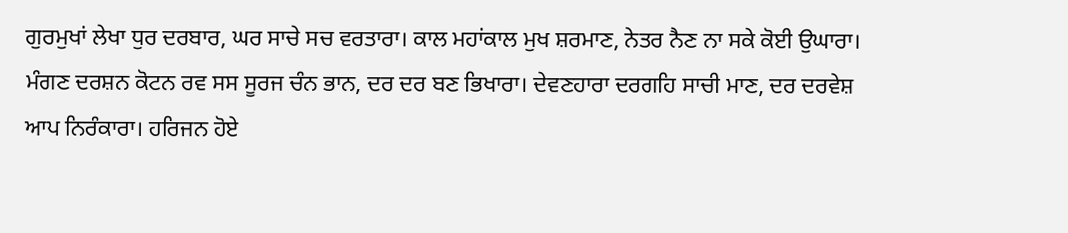ਗੁਰਮੁਖਾਂ ਲੇਖਾ ਧੁਰ ਦਰਬਾਰ, ਘਰ ਸਾਚੇ ਸਚ ਵਰਤਾਰਾ। ਕਾਲ ਮਹਾਂਕਾਲ ਮੁਖ ਸ਼ਰਮਾਣ, ਨੇਤਰ ਨੈਣ ਨਾ ਸਕੇ ਕੋਈ ਉਘਾਰਾ। ਮੰਗਣ ਦਰਸ਼ਨ ਕੋਟਨ ਰਵ ਸਸ ਸੂਰਜ ਚੰਨ ਭਾਨ, ਦਰ ਦਰ ਬਣ ਭਿਖਾਰਾ। ਦੇਵਣਹਾਰਾ ਦਰਗਹਿ ਸਾਚੀ ਮਾਣ, ਦਰ ਦਰਵੇਸ਼ ਆਪ ਨਿਰੰਕਾਰਾ। ਹਰਿਜਨ ਹੋਏ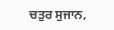ਚਤੁਰ ਸੁਜਾਨ,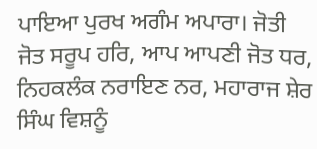ਪਾਇਆ ਪੁਰਖ ਅਗੰਮ ਅਪਾਰਾ। ਜੋਤੀ ਜੋਤ ਸਰੂਪ ਹਰਿ, ਆਪ ਆਪਣੀ ਜੋਤ ਧਰ, ਨਿਹਕਲੰਕ ਨਰਾਇਣ ਨਰ, ਮਹਾਰਾਜ ਸ਼ੇਰ ਸਿੰਘ ਵਿਸ਼ਨੂੰ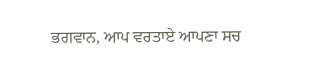ਭਗਵਾਨ, ਆਪ ਵਰਤਾਏ ਆਪਣਾ ਸਚ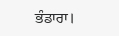ਭੰਡਾਰਾ।